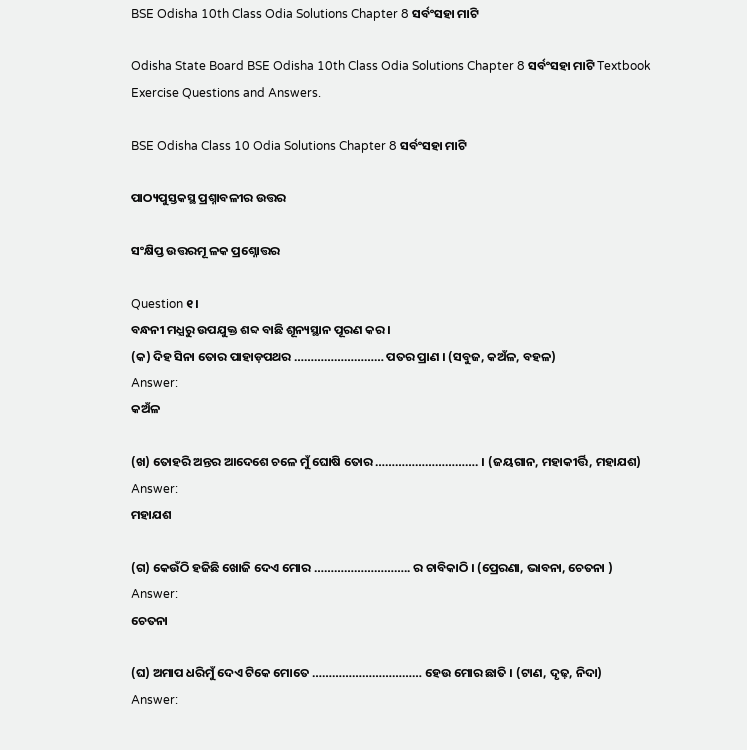BSE Odisha 10th Class Odia Solutions Chapter 8 ସର୍ବଂସହା ମାଟି

Odisha State Board BSE Odisha 10th Class Odia Solutions Chapter 8 ସର୍ବଂସହା ମାଟି Textbook Exercise Questions and Answers.

BSE Odisha Class 10 Odia Solutions Chapter 8 ସର୍ବଂସହା ମାଟି

ପାଠ୍ୟପୁସ୍ତକସ୍ଥ ପ୍ରଶ୍ନାବଳୀର ଉତ୍ତର

ସଂକ୍ଷିପ୍ତ ଉତ୍ତରମୂ ଳକ ପ୍ରଶ୍ନୋତ୍ତର

Question ୧।
ବନ୍ଧନୀ ମଧ୍ଯରୁ ଉପଯୁକ୍ତ ଶବ୍ଦ ବାଛି ଶୂନ୍ୟସ୍ଥାନ ପୂରଣ କର ।
(କ) ଦିହ ସିନା ତୋର ପାହାଡ଼ପଥର ……………………… ପତର ପ୍ରାଣ । (ସବୁଜ, କଅଁଳ, ବହଳ)
Answer:
କଅଁଳ

(ଖ) ତୋହରି ଅନ୍ତର ଆଦେଶେ ଚଳେ ମୁଁ ଘୋଷି ତୋର …………………………. । (ଜୟଗାନ, ମହାକୀର୍ତ୍ତି, ମହାଯଶ)
Answer:
ମହାଯଶ

(ଗ) କେଉଁଠି ହଜିଛି ଖୋଜି ଦେଏ ମୋର ……………………….. ର ଚାବିକାଠି । (ପ୍ରେରଣା, ଭାବନା, ଚେତନା )
Answer:
ଚେତନା

(ଘ) ଅମାପ ଧରିମୁଁ ଦେଏ ଟିକେ ମୋତେ …………………………… ହେଉ ମୋର ଛାତି । (ଟାଣ, ଦୃଢ଼, ନିଦା)
Answer: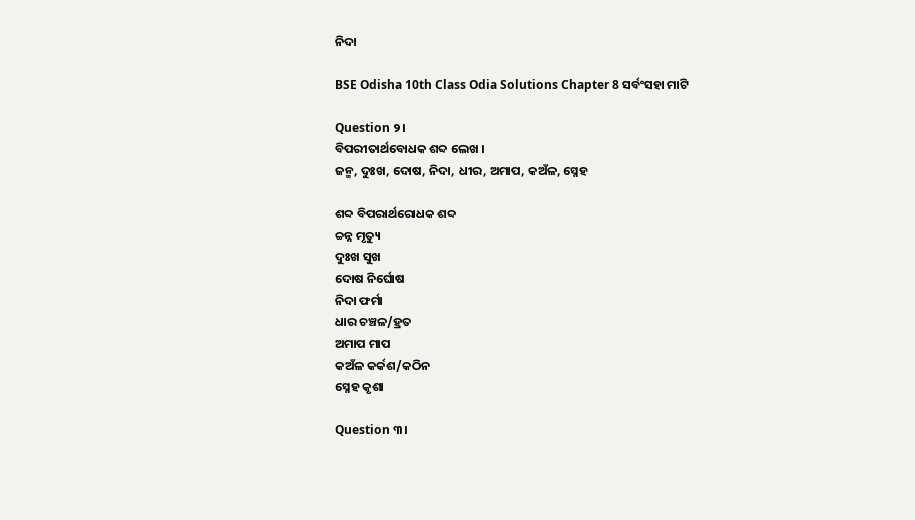ନିଦା

BSE Odisha 10th Class Odia Solutions Chapter 8 ସର୍ବଂସହା ମାଟି

Question ୨।
ବିପରୀତାର୍ଥବୋଧକ ଶବ୍ଦ ଲେଖ ।
ଜନ୍ମ, ଦୁଃଖ, ଦୋଷ, ନିଦା, ଧୀର, ଅମାପ, କଅଁଳ, ସ୍ନେହ

ଶବ୍ଦ ବିପରାର୍ଥରୋଧକ ଶବ୍ଦ
ଚ୍ଚନ୍ନ ମୃତ୍ୟୁ
ଦୁଃଖ ସୁଖ
ଦୋଷ ନିର୍ଘୋଷ
ନିଦା ଫର୍ମା
ଧାର ଚଞ୍ଚଳ/ହ୍ରତ
ଅମାପ ମାପ
କଅଁଳ କର୍କଶ/କଠିନ
ସ୍ନେହ କୃଶା

Question ୩।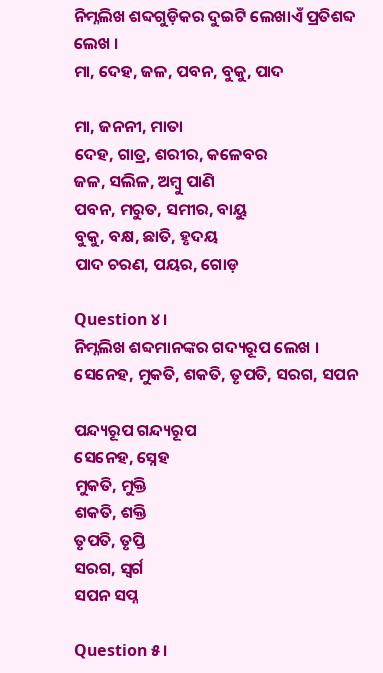ନିମ୍ନଲିଖ ଶବ୍ଦଗୁଡ଼ିକର ଦୁଇଟି ଲେଖାଏଁ ପ୍ରତିଶବ୍ଦ ଲେଖ ।
ମା, ଦେହ, ଜଳ, ପବନ, ବୁକୁ, ପାଦ

ମା, ଜନନୀ, ମାତା
ଦେହ, ଗାତ୍ର, ଶରୀର, କଳେବର
ଜଳ, ସଲିଳ, ଅମ୍ବୁ ପାଣି
ପବନ, ମରୁତ, ସମୀର, ବାୟୁ
ବୁକୁ, ବକ୍ଷ, ଛାତି, ହୃଦୟ
ପାଦ ଚରଣ, ପୟର, ଗୋଡ଼

Question ୪।
ନିମ୍ନଲିଖ ଶବ୍ଦମାନଙ୍କର ଗଦ୍ୟରୂପ ଲେଖ ।
ସେନେହ, ମୁକତି, ଶକତି, ତୃପତି, ସରଗ, ସପନ

ପନ୍ଦ୍ୟରୂପ ଗନ୍ଦ୍ୟରୂପ
ସେନେହ, ସ୍ନେହ
ମୁକତି, ମୁକ୍ତି
ଶକତି, ଶକ୍ତି
ତୃପତି, ତୃପ୍ତି
ସରଗ, ସ୍ଵର୍ଗ
ସପନ ସପ୍ନ

Question ୫।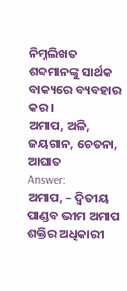ନିମ୍ନଲିଖତ ଶବ୍ଦମାନଙ୍କୁ ସାର୍ଥକ ବାକ୍ୟରେ ବ୍ୟବହାର କର ।
ଅମାପ, ଅଳି, ଜୟଗାନ, ଚେତନା, ଆଘାତ
Answer:
ଅମାପ, – ଦ୍ଵିତୀୟ ପାଣ୍ଡବ ଭୀମ ଅମାପ ଶକ୍ତିର ଅଧିକାରୀ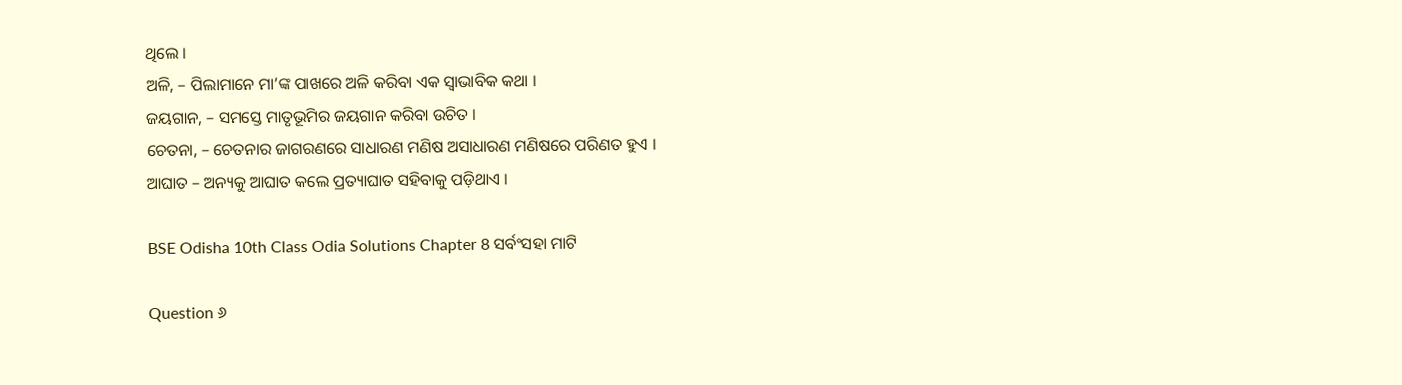ଥିଲେ ।
ଅଳି, – ପିଲାମାନେ ମା’ଙ୍କ ପାଖରେ ଅଳି କରିବା ଏକ ସ୍ଵାଭାବିକ କଥା ।
ଜୟଗାନ, – ସମସ୍ତେ ମାତୃଭୂମିର ଜୟଗାନ କରିବା ଉଚିତ ।
ଚେତନା, – ଚେତନାର ଜାଗରଣରେ ସାଧାରଣ ମଣିଷ ଅସାଧାରଣ ମଣିଷରେ ପରିଣତ ହୁଏ ।
ଆଘାତ – ଅନ୍ୟକୁ ଆଘାତ କଲେ ପ୍ରତ୍ୟାଘାତ ସହିବାକୁ ପଡ଼ିଥାଏ ।

BSE Odisha 10th Class Odia Solutions Chapter 8 ସର୍ବଂସହା ମାଟି

Question ୬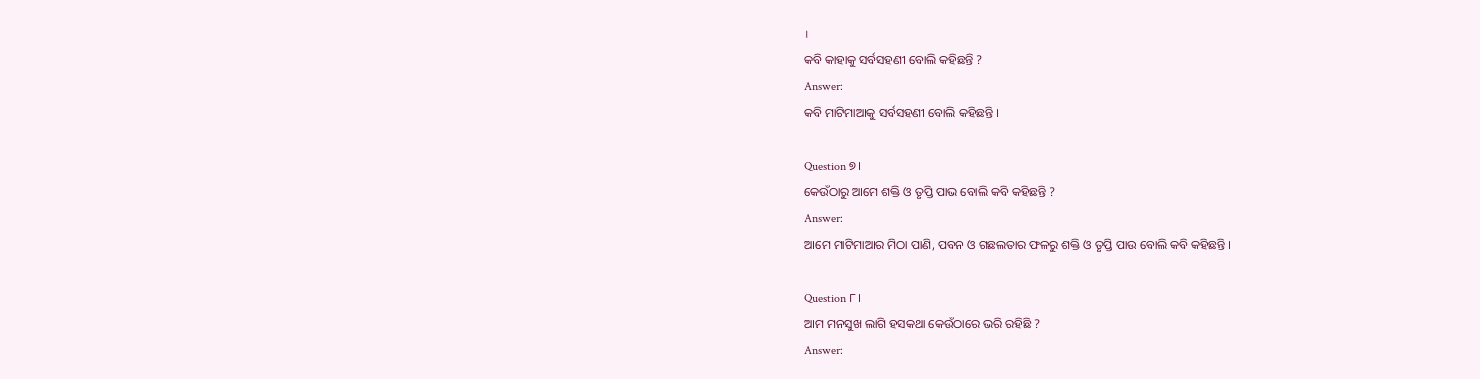।
କବି କାହାକୁ ସର୍ବସହଣୀ ବୋଲି କହିଛନ୍ତି ?
Answer:
କବି ମାଟିମାଆକୁ ସର୍ବସହଣୀ ବୋଲି କହିଛନ୍ତି ।

Question ୭।
କେଉଁଠାରୁ ଆମେ ଶକ୍ତି ଓ ତୃପ୍ତି ପାଭ ବୋଲି କବି କହିଛନ୍ତି ?
Answer:
ଆମେ ମାଟିମାଆର ମିଠା ପାଣି, ପବନ ଓ ଗଛଲତାର ଫଳରୁ ଶକ୍ତି ଓ ତୃପ୍ତି ପାଉ ବୋଲି କବି କହିଛନ୍ତି ।

Question ୮।
ଆମ ମନସୁଖ ଲାଗି ହସକଥା କେଉଁଠାରେ ଭରି ରହିଛି ?
Answer: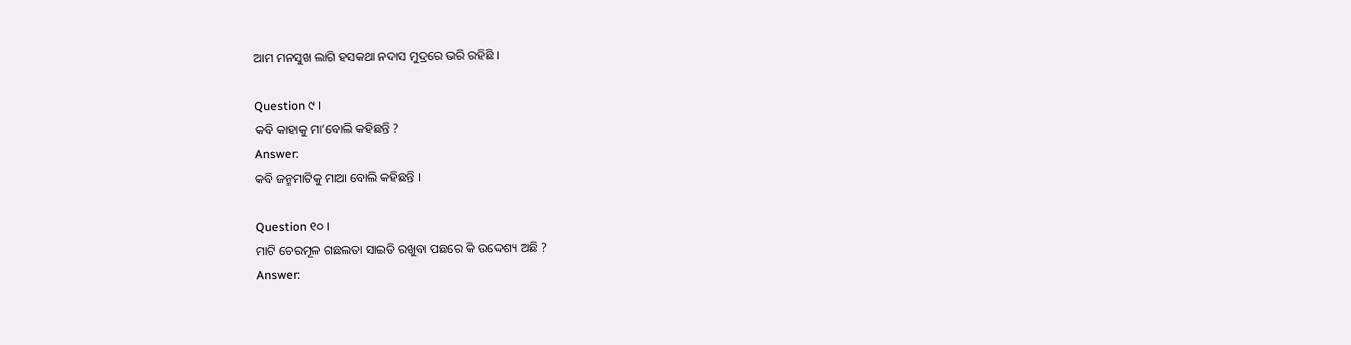ଆମ ମନସୁଖ ଲାଗି ହସକଥା ନଦାସ ମୁଦ୍ରରେ ଭରି ରହିଛି ।

Question ୯ ।
କବି କାହାକୁ ମା’ବୋଲି କହିଛନ୍ତି ?
Answer:
କବି ଜନ୍ମମାଟିକୁ ମାଆ ବୋଲି କହିଛନ୍ତି ।

Question ୧୦ ।
ମାଟି ଚେରମୂଳ ଗଛଲତା ସାଇତି ରଖୁବା ପଛରେ କି ଉଦ୍ଦେଶ୍ୟ ଅଛି ?
Answer: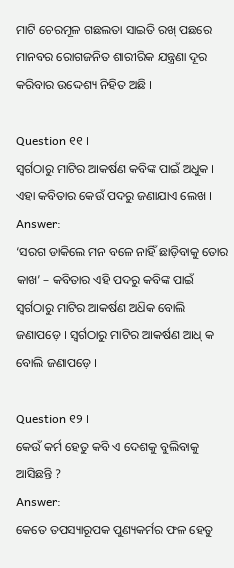ମାଟି ଚେରମୂଳ ଗଛଲତା ସାଇତି ରଖ୍ ପଛରେ ମାନବର ରୋଗଜନିତ ଶାରୀରିକ ଯନ୍ତ୍ରଣା ଦୂର କରିବାର ଉଦ୍ଦେଶ୍ୟ ନିହିତ ଅଛି ।

Question ୧୧ ।
ସ୍ଵର୍ଗଠାରୁ ମାଟିର ଆକର୍ଷଣ କବିଙ୍କ ପାଇଁ ଅଧୁକ । ଏହା କବିତାର କେଉଁ ପଦରୁ ଜଣାଯାଏ ଲେଖ ।
Answer:
‘ସରଗ ଡାକିଲେ ମନ ବଳେ ନାହିଁ ଛାଡ଼ିବାକୁ ତୋର କାଖ’ – କବିତାର ଏହି ପଦରୁ କବିଙ୍କ ପାଇଁ ସ୍ଵର୍ଗଠାରୁ ମାଟିର ଆକର୍ଷଣ ଅଧ‌ିକ ବୋଲି ଜଣାପଡ଼େ । ସ୍ଵର୍ଗଠାରୁ ମାଟିର ଆକର୍ଷଣ ଆଧ୍ କ ବୋଲି ଜଣାପଡ଼େ ।

Question ୧୨ ।
କେଉଁ କର୍ମ ହେତୁ କବି ଏ ଦେଶକୁ ବୁଲିବାକୁ ଆସିଛନ୍ତି ?
Answer:
କେତେ ତପସ୍ୟାରୂପକ ପୁଣ୍ୟକର୍ମର ଫଳ ହେତୁ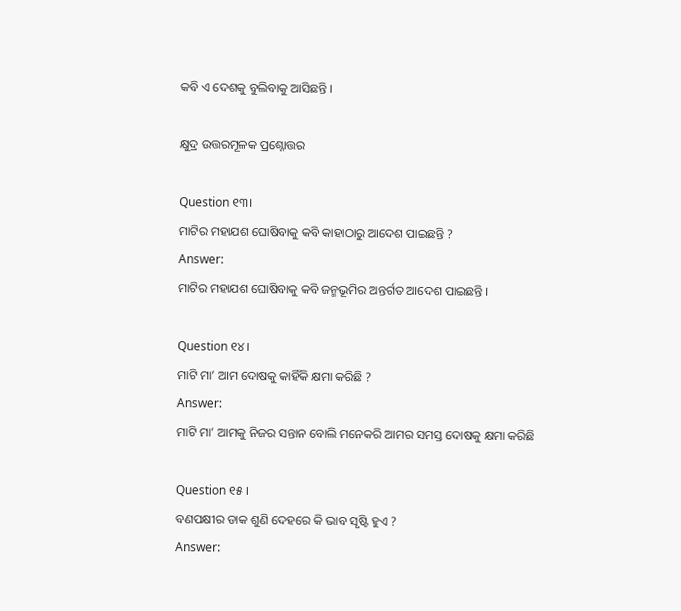କବି ଏ ଦେଶକୁ ବୁଲିବାକୁ ଆସିଛନ୍ତି ।

କ୍ଷୁଦ୍ର ଉତ୍ତରମୂଳକ ପ୍ରଶ୍ନୋତ୍ତର

Question ୧୩।
ମାଟିର ମହାଯଶ ଘୋଷିବାକୁ କବି କାହାଠାରୁ ଆଦେଶ ପାଇଛନ୍ତି ?
Answer:
ମାଟିର ମହାଯଶ ଘୋଷିବାକୁ କବି ଜନ୍ମଭୂମିର ଅନ୍ତର୍ଗତ ଆଦେଶ ପାଇଛନ୍ତି ।

Question ୧୪।
ମାଟି ମା’ ଆମ ଦୋଷକୁ କାହିଁକି କ୍ଷମା କରିଛି ?
Answer:
ମାଟି ମା’ ଆମକୁ ନିଜର ସନ୍ତାନ ବୋଲି ମନେକରି ଆମର ସମସ୍ତ ଦୋଷକୁ କ୍ଷମା କରିଛି

Question ୧୫ ।
ବଣପକ୍ଷୀର ଡାକ ଶୁଣି ଦେହରେ କି ଭାବ ସୃଷ୍ଟି ହୁଏ ?
Answer: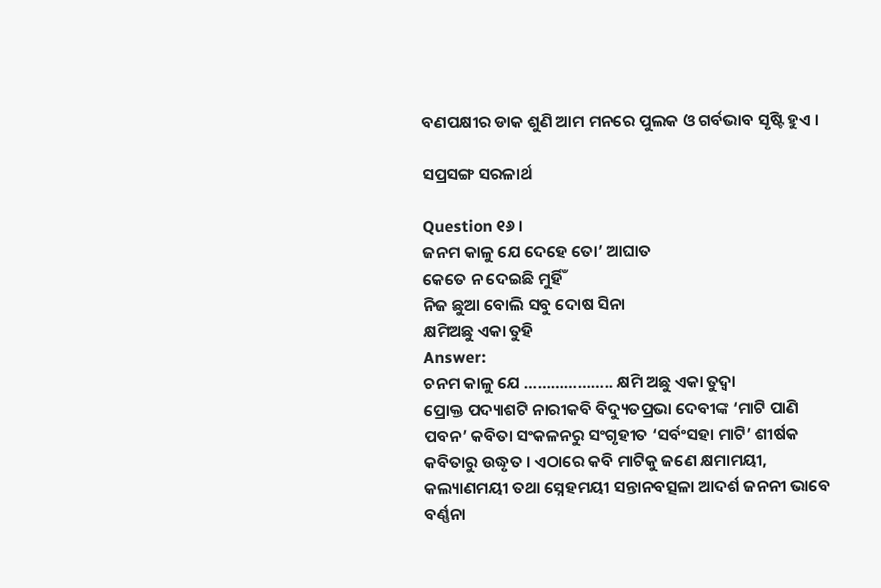ବଣପକ୍ଷୀର ଡାକ ଶୁଣି ଆମ ମନରେ ପୁଲକ ଓ ଗର୍ବଭାବ ସୃଷ୍ଟି ହୁଏ ।

ସପ୍ରସଙ୍ଗ ସରଳାର୍ଥ

Question ୧୬ ।
ଜନମ କାଳୁ ଯେ ଦେହେ ତୋ’ ଆଘାତ
କେତେ ନ ଦେଇଛି ମୁର୍ହିଁ
ନିଜ ଛୁଆ ବୋଲି ସବୁ ଦୋଷ ସିନା
କ୍ଷମିଅଛୁ ଏକା ତୁହି
Answer:
ଚନମ କାଳୁ ଯେ ……………….. କ୍ଷମି ଅଛୁ ଏକା ତୁଦ୍ୱା
ପ୍ରୋକ୍ତ ପଦ୍ୟାଶଟି ନାରୀକବି ବିଦ୍ୟୁତପ୍ରଭା ଦେବୀଙ୍କ ‘ମାଟି ପାଣି ପବନ’ କବିତା ସଂକଳନରୁ ସଂଗୃହୀତ ‘ସର୍ବଂସହା ମାଟି’ ଶୀର୍ଷକ କବିତାରୁ ଉଦ୍ଧୃତ । ଏଠାରେ କବି ମାଟିକୁ ଜଣେ କ୍ଷମାମୟୀ, କଲ୍ୟାଣମୟୀ ତଥା ସ୍ନେହମୟୀ ସନ୍ତାନବତ୍ସଳା ଆଦର୍ଶ ଜନନୀ ଭାବେ ବର୍ଣ୍ଣନା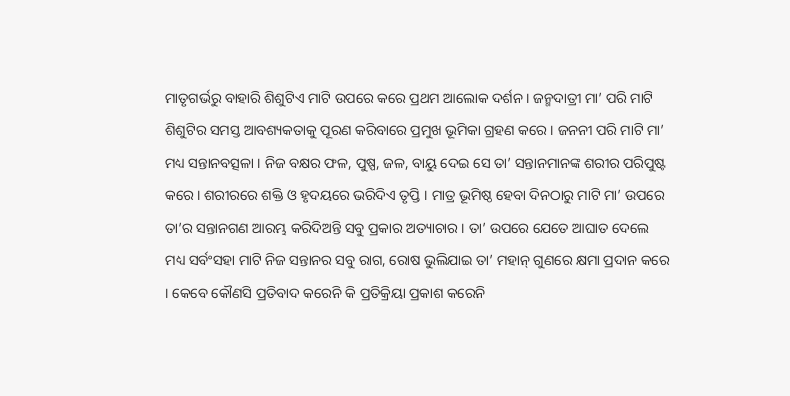ମାତୃଗର୍ଭରୁ ବାହାରି ଶିଶୁଟିଏ ମାଟି ଉପରେ କରେ ପ୍ରଥମ ଆଲୋକ ଦର୍ଶନ । ଜନ୍ମଦାତ୍ରୀ ମା’ ପରି ମାଟି ଶିଶୁଟିର ସମସ୍ତ ଆବଶ୍ୟକତାକୁ ପୂରଣ କରିବାରେ ପ୍ରମୁଖ ଭୂମିକା ଗ୍ରହଣ କରେ । ଜନନୀ ପରି ମାଟି ମା’ ମଧ୍ୟ ସନ୍ତାନବତ୍ସଳା । ନିଜ ବକ୍ଷର ଫଳ, ପୁଷ୍ପ, ଜଳ, ବାୟୁ ଦେଇ ସେ ତା’ ସନ୍ତାନମାନଙ୍କ ଶରୀର ପରିପୁଷ୍ଟ କରେ । ଶରୀରରେ ଶକ୍ତି ଓ ହୃଦୟରେ ଭରିଦିଏ ତୃପ୍ତି । ମାତ୍ର ଭୂମିଷ୍ଠ ହେବା ଦିନଠାରୁ ମାଟି ମା’ ଉପରେ ତା’ର ସନ୍ତାନଗଣ ଆରମ୍ଭ କରିଦିଅନ୍ତି ସବୁ ପ୍ରକାର ଅତ୍ୟାଚାର । ତା’ ଉପରେ ଯେତେ ଆଘାତ ଦେଲେ ମଧ୍ୟ ସର୍ବଂସହା ମାଟି ନିଜ ସନ୍ତାନର ସବୁ ରାଗ, ରୋଷ ଭୁଲିଯାଇ ତା’ ମହାନ୍ ଗୁଣରେ କ୍ଷମା ପ୍ରଦାନ କରେ । କେବେ କୌଣସି ପ୍ରତିବାଦ କରେନି କି ପ୍ରତିକ୍ରିୟା ପ୍ରକାଶ କରେନି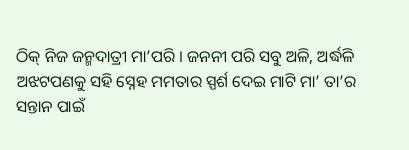ଠିକ୍ ନିଜ ଜନ୍ମଦାତ୍ରୀ ମା’ପରି । ଜନନୀ ପରି ସବୁ ଅଳି, ଅର୍ଦ୍ଧଳି ଅଝଟପଣକୁ ସହି ସ୍ନେହ ମମତାର ସ୍ପର୍ଶ ଦେଇ ମାଟି ମା’ ତା’ର ସନ୍ତାନ ପାଇଁ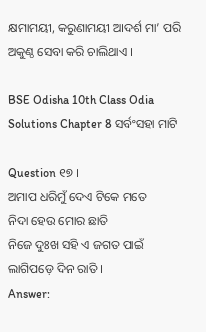କ୍ଷମାମୟୀ, କରୁଣାମୟୀ ଆଦର୍ଶ ମା’ ପରି ଅକୁଣ୍ଠ ସେବା କରି ଚାଲିଥାଏ ।

BSE Odisha 10th Class Odia Solutions Chapter 8 ସର୍ବଂସହା ମାଟି

Question ୧୭ ।
ଅମାପ ଧରିମୁଁ ଦେଏ ଟିକେ ମତେ
ନିଦା ହେଉ ମୋର ଛାତି
ନିଜେ ଦୁଃଖ ସହି ଏ ଜଗତ ପାଇଁ
ଲାଗିପଡ଼େ ଦିନ ରାତି ।
Answer: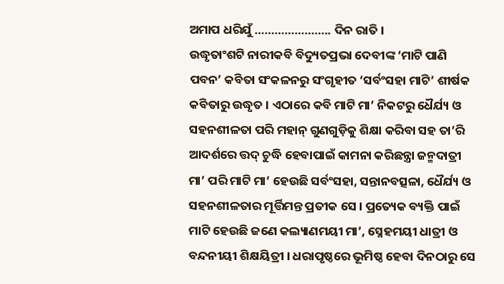ଅମାପ ଧରିଯୁଁ ………………….. ଦିନ ରାତି ।
ଉଦ୍ଧୃତାଂଶଟି ନାରୀକବି ବିଦ୍ୟୁତପ୍ରଭା ଦେବୀଙ୍କ ‘ମାଟି ପାଣି ପବନ’ କବିତା ସଂକଳନରୁ ସଂଗୃହୀତ ‘ସର୍ବଂସହା ମାଟି’ ଶୀର୍ଷକ କବିତାରୁ ଉଦ୍ଧୃତ । ଏଠାରେ କବି ମାଟି ମା’ ନିକଟରୁ ଧୈର୍ଯ୍ୟ ଓ ସହନଶୀଳତା ପରି ମହାନ୍ ଗୁଣଗୁଡ଼ିକୁ ଶିକ୍ଷା କରିବା ସହ ତା’ରି ଆଦର୍ଶରେ ତ୍ତଦ୍ ଚୁଦ୍ଧି ହେବାପାଇଁ କାମନା କରିଛନ୍ତ୍ରା ଜନ୍ମଦାତ୍ରୀ ମା’ ପରି ମାଟି ମା’ ହେଉଛି ସର୍ବଂସହା, ସନ୍ତାନବତ୍ସଳା, ଧୈର୍ଯ୍ୟ ଓ ସହନଶୀଳତାର ମୂର୍ତ୍ତିମନ୍ତ ପ୍ରତୀକ ସେ । ପ୍ରତ୍ୟେକ ବ୍ୟକ୍ତି ପାଇଁ ମାଟି ହେଉଛି ଜଣେ କଲ୍ୟାଣମୟୀ ମା’, ସ୍ନେହମୟୀ ଧାତ୍ରୀ ଓ ବନ୍ଦନୀୟୀ ଶିକ୍ଷୟିତ୍ରୀ । ଧରାପୃଷ୍ଠରେ ଭୂମିଷ୍ଠ ହେବା ଦିନଠାରୁ ସେ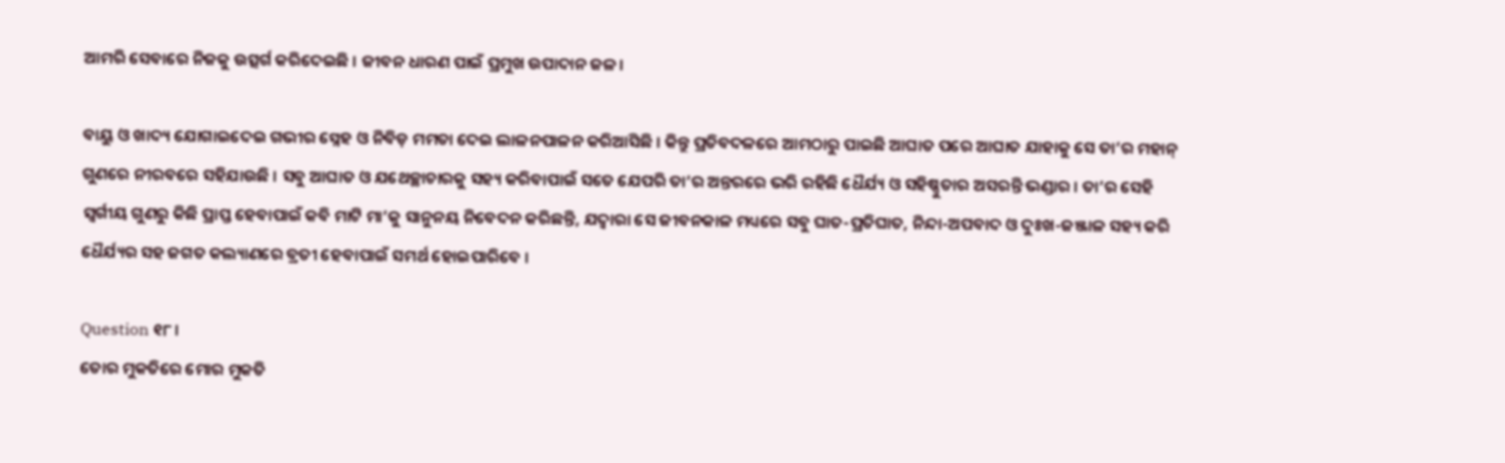ଆମରି ସେବାରେ ନିଜକୁ ଉତ୍ସର୍ଗ କରିଦେଇଛି । ଜୀବନ ଧାରଣ ପାଇଁ ପ୍ରମୁଖ ଉପାଦାନ ଜଳ।

ବାୟୁ ଓ ଖାଦ୍ୟ ଯୋଗାଇଦେଇ ଗଭୀର ସ୍ନେହ ଓ ନିବିଡ଼ ମମତା ଦେଇ ଲାଳନପାଳନ କରିଆସିଛି । କିନ୍ତୁ ପ୍ରତିବଦଳରେ ଆମଠାରୁ ପାଇଛି ଆଘାତ ପରେ ଆଘାତ ଯାହାକୁ ସେ ତା’ର ମହାନ୍ ଗୁଣରେ ନୀରବରେ ସହିଯାଉଛି । ସବୁ ଆଘାତ ଓ ଯଥେଚ୍ଛାଚାରକୁ ସହ୍ୟ କରିବାପାଇଁ ସତେ ଯେପରି ତା’ର ଅନ୍ତରରେ ଭରି ରହିଛି ଧୈର୍ଯ୍ୟ ଓ ସହିଷ୍ଣୁତାର ଅସରନ୍ତି ଭଣ୍ଡାର । ତା’ର ସେହି ସ୍ଵର୍ଗୀୟ ଗୁଣରୁ କିଛି ପ୍ରାପ୍ତ ହେବାପାଇଁ କବି ମାଟି ମା’କୁ ସାନୁନୟ ନିବେଦନ କରିଛନ୍ତି, ଯଦ୍ବାରା ସେ ଜୀବନକାଳ ମଧ୍ୟରେ ସବୁ ଘାତ-ପ୍ରତିଘାତ, ନିନ୍ଦା-ଅପବାଦ ଓ ଦୁଃଖ-ଜଞ୍ଜାଳ ସହ୍ୟ କରି ଧୈର୍ଯ୍ୟର ସହ ଜଗତ କଲ୍ୟାଣରେ ବ୍ରତୀ ହେବାପାଇଁ ସମର୍ଥ ହୋଇପାରିବେ ।

Question ୧୮।
ତୋର ମୁକତିରେ ମୋର ମୁକତି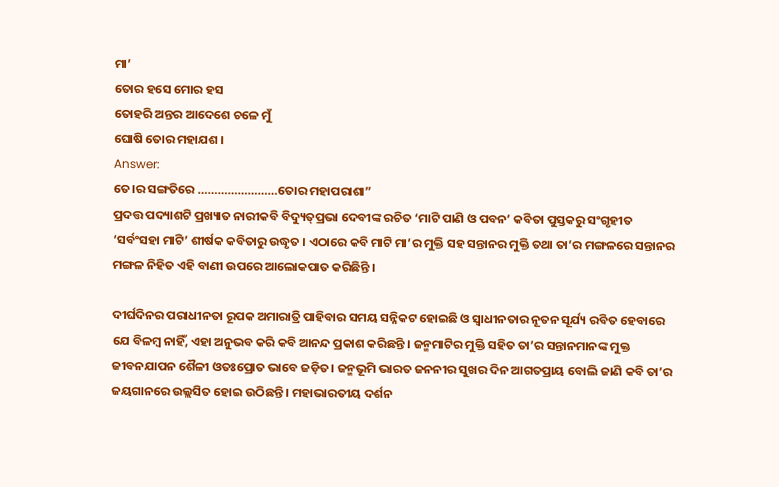ମା’
ତୋର ହସେ ମୋର ହସ
ତୋହରି ଅନ୍ତର ଆଦେଶେ ଚଳେ ମୁଁ
ଘୋଷି ତୋର ମହାଯଶ ।
Answer:
ତେ।ର ସଙ୍ଗତିରେ ……………………ତୋର ମହାପରାଶା”
ପ୍ରଦତ୍ତ ପଦ୍ୟାଶଟି ପ୍ରଖ୍ୟାତ ନାରୀକବି ବିଦ୍ୟୁତ୍‌ପ୍ରଭା ଦେବୀଙ୍କ ରଚିତ ‘ମାଟି ପାଣି ଓ ପବନ’ କବିତା ପୁସ୍ତକରୁ ସଂଗୃହୀତ ‘ସର୍ବଂସହା ମାଟି’ ଶୀର୍ଷକ କବିତାରୁ ଉଦ୍ଧୃତ । ଏଠାରେ କବି ମାଟି ମା’ର ମୁକ୍ତି ସହ ସନ୍ତାନର ମୁକ୍ତି ତଥା ତା’ର ମଙ୍ଗଳରେ ସନ୍ତାନର ମଙ୍ଗଳ ନିହିତ ଏହି ବାଣୀ ଉପରେ ଆଲୋକପାତ କରିଛିନ୍ତି ।

ଦୀର୍ଘଦିନର ପରାଧୀନତା ରୂପକ ଅମାରାତ୍ରି ପାହିବାର ସମୟ ସନ୍ନିକଟ ହୋଇଛି ଓ ସ୍ଵାଧୀନତାର ନୂତନ ସୂର୍ଯ୍ୟ ରବିତ ହେବାରେ ଯେ ବିଳମ୍ବ ନାହିଁ, ଏହା ଅନୁଭବ କରି କବି ଆନନ୍ଦ ପ୍ରକାଶ କରିଛନ୍ତି । ଜନ୍ମମାଟିର ମୁକ୍ତି ସହିତ ତା’ର ସନ୍ତାନମାନଙ୍କ ମୁକ୍ତ ଜୀବନଯାପନ ଶୈଳୀ ଓତଃପ୍ରୋତ ଭାବେ ଜଡ଼ିତ। ଜନ୍ମଭୂମି ଭାରତ ଜନନୀର ସୁଖର ଦିନ ଆଗତପ୍ରାୟ ବୋଲି ଜାଣି କବି ତା’ର ଜୟଗାନରେ ଉଲ୍ଲସିତ ହୋଇ ଉଠିଛନ୍ତି । ମହାଭାରତୀୟ ଦର୍ଶନ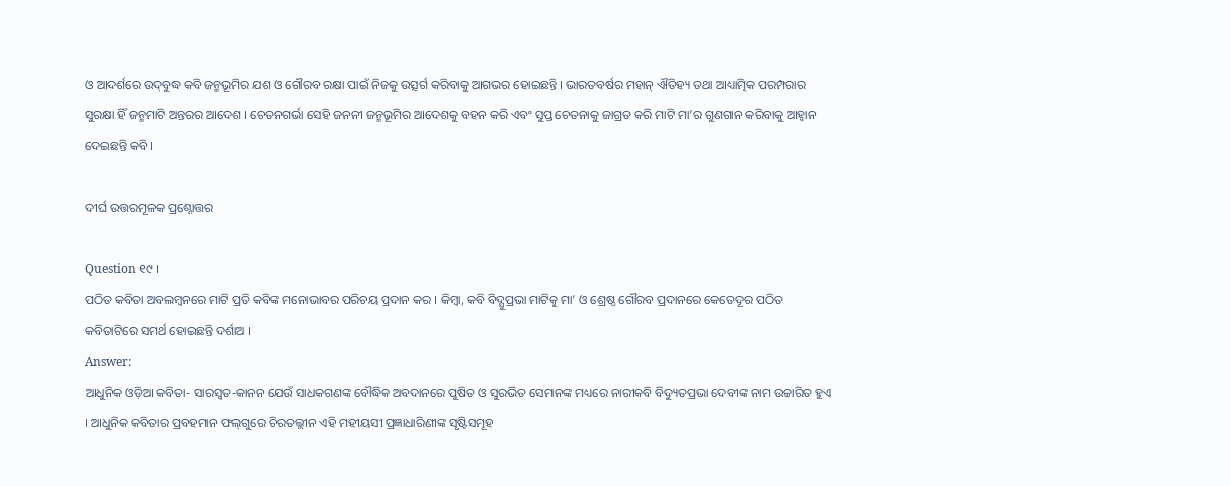ଓ ଆଦର୍ଶରେ ଉଦ୍‌ବୁଦ୍ଧ କବି ଜନ୍ମଭୂମିର ଯଶ ଓ ଗୌରବ ରକ୍ଷା ପାଇଁ ନିଜକୁ ଉତ୍ସର୍ଗ କରିବାକୁ ଆଗଭର ହୋଇଛନ୍ତି । ଭାରତବର୍ଷର ମହାନ୍ ଐତିହ୍ୟ ତଥା ଆଧ୍ୟାତ୍ମିକ ପରମ୍ପରାର ସୁରକ୍ଷା ହିଁ ଜନ୍ମମାଟି ଅନ୍ତରର ଆଦେଶ । ଚେତନଗର୍ଭା ସେହି ଜନନୀ ଜନ୍ମଭୂମିର ଆଦେଶକୁ ବହନ କରି ଏବଂ ସୁପ୍ତ ଚେତନାକୁ ଜାଗ୍ରତ କରି ମାଟି ମା’ର ଗୁଣଗାନ କରିବାକୁ ଆହ୍ୱାନ ଦେଇଛନ୍ତି କବି ।

ଦୀର୍ଘ ଉତ୍ତରମୂଳକ ପ୍ରଶ୍ନୋତ୍ତର

Question ୧୯ ।
ପଠିତ କବିତା ଅବଲମ୍ବନରେ ମାଟି ପ୍ରତି କବିଙ୍କ ମନୋଭାବର ପରିଚୟ ପ୍ରଦାନ କର । କିମ୍ବା, କବି ବିଦ୍ଯୁପ୍ରଭା ମାଟିକୁ ମା’ ଓ ଶ୍ରେଷ୍ଠ ଗୌରବ ପ୍ରଦାନରେ କେତେଦୂର ପଠିତ କବିତାଟିରେ ସମର୍ଥ ହୋଇଛନ୍ତି ଦର୍ଶାଅ ।
Answer:
ଆଧୁନିକ ଓଡ଼ିଆ କବିତା- ସାରସ୍ବତ-କାନନ ଯେଉଁ ସାଧକଗଣଙ୍କ ବୌଦ୍ଧିକ ଅବଦାନରେ ପୁଷିତ ଓ ସୁରଭିତ ସେମାନଙ୍କ ମଧ୍ୟରେ ନାରୀକବି ବିଦ୍ୟୁତପ୍ରଭା ଦେବୀଙ୍କ ନାମ ଉଚ୍ଚାରିତ ହୁଏ । ଆଧୁନିକ କବିତାର ପ୍ରବହମାନ ଫଲ୍‌ଗୁରେ ଚିରତଲ୍ଲୀନ ଏହି ମହୀୟସୀ ପ୍ରଜ୍ଞାଧାରିଣୀଙ୍କ ସୃଷ୍ଟିସମୂହ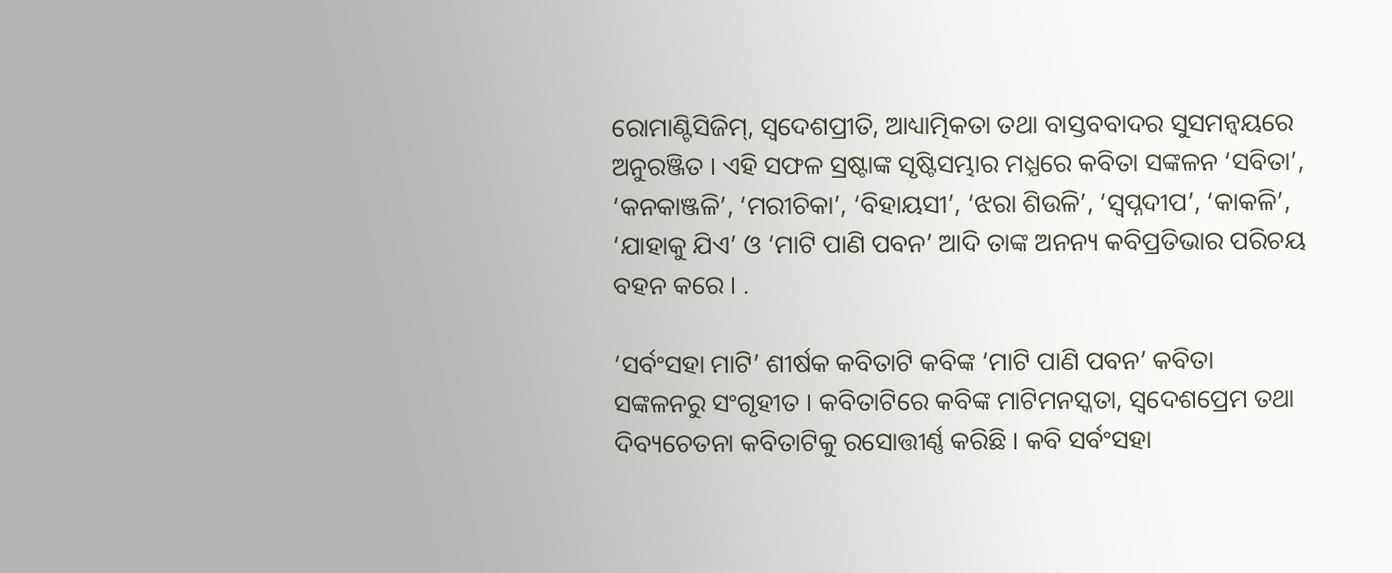ରୋମାଣ୍ଟିସିଜିମ୍, ସ୍ଵଦେଶପ୍ରୀତି, ଆଧ୍ୟାତ୍ମିକତା ତଥା ବାସ୍ତବବାଦର ସୁସମନ୍ଵୟରେ ଅନୁରଞ୍ଜିତ । ଏହି ସଫଳ ସ୍ରଷ୍ଟାଙ୍କ ସୃଷ୍ଟିସମ୍ଭାର ମଧ୍ଯରେ କବିତା ସଙ୍କଳନ ‘ସବିତା’, ‘କନକାଞ୍ଜଳି’, ‘ମରୀଚିକା’, ‘ବିହାୟସୀ’, ‘ଝରା ଶିଉଳି’, ‘ସ୍ବପ୍ନଦୀପ’, ‘କାକଳି’, ‘ଯାହାକୁ ଯିଏ’ ଓ ‘ମାଟି ପାଣି ପବନ’ ଆଦି ତାଙ୍କ ଅନନ୍ୟ କବିପ୍ରତିଭାର ପରିଚୟ ବହନ କରେ । .

‘ସର୍ବଂସହା ମାଟି’ ଶୀର୍ଷକ କବିତାଟି କବିଙ୍କ ‘ମାଟି ପାଣି ପବନ’ କବିତା ସଙ୍କଳନରୁ ସଂଗୃହୀତ । କବିତାଟିରେ କବିଙ୍କ ମାଟିମନସ୍କତା, ସ୍ଵଦେଶପ୍ରେମ ତଥା ଦିବ୍ୟଚେତନା କବିତାଟିକୁ ରସୋତ୍ତୀର୍ଣ୍ଣ କରିଛି । କବି ସର୍ବଂସହା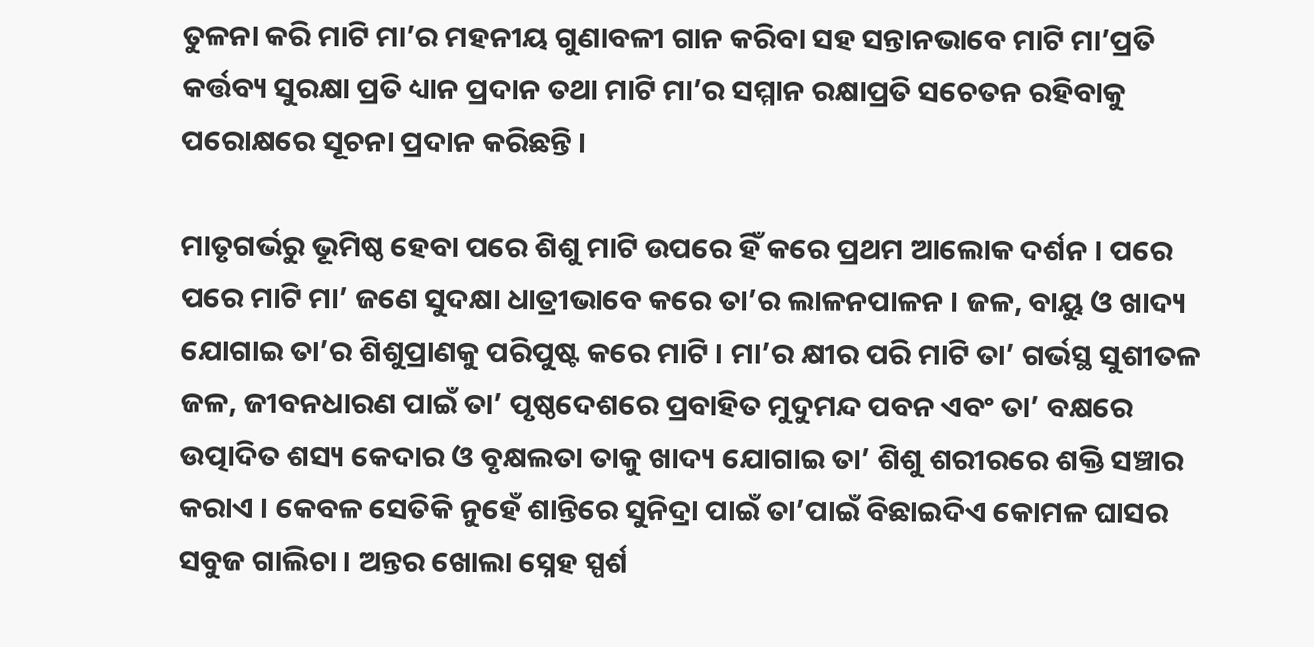ତୁଳନା କରି ମାଟି ମା’ର ମହନୀୟ ଗୁଣାବଳୀ ଗାନ କରିବା ସହ ସନ୍ତାନଭାବେ ମାଟି ମା’ପ୍ରତି କର୍ତ୍ତବ୍ୟ ସୁରକ୍ଷା ପ୍ରତି ଧ୍ୟାନ ପ୍ରଦାନ ତଥା ମାଟି ମା’ର ସମ୍ମାନ ରକ୍ଷାପ୍ରତି ସଚେତନ ରହିବାକୁ ପରୋକ୍ଷରେ ସୂଚନା ପ୍ରଦାନ କରିଛନ୍ତି ।

ମାତୃଗର୍ଭରୁ ଭୂମିଷ୍ଠ ହେବା ପରେ ଶିଶୁ ମାଟି ଉପରେ ହିଁ କରେ ପ୍ରଥମ ଆଲୋକ ଦର୍ଶନ । ପରେ ପରେ ମାଟି ମା’ ଜଣେ ସୁଦକ୍ଷା ଧାତ୍ରୀଭାବେ କରେ ତା’ର ଲାଳନପାଳନ । ଜଳ, ବାୟୁ ଓ ଖାଦ୍ୟ ଯୋଗାଇ ତା’ର ଶିଶୁପ୍ରାଣକୁ ପରିପୁଷ୍ଟ କରେ ମାଟି । ମା’ର କ୍ଷୀର ପରି ମାଟି ତା’ ଗର୍ଭସ୍ଥ ସୁଶୀତଳ ଜଳ, ଜୀବନଧାରଣ ପାଇଁ ତା’ ପୃଷ୍ଠଦେଶରେ ପ୍ରବାହିତ ମୁଦୁମନ୍ଦ ପବନ ଏବଂ ତା’ ବକ୍ଷରେ ଉତ୍ପାଦିତ ଶସ୍ୟ କେଦାର ଓ ବୃକ୍ଷଲତା ତାକୁ ଖାଦ୍ୟ ଯୋଗାଇ ତା’ ଶିଶୁ ଶରୀରରେ ଶକ୍ତି ସଞ୍ଚାର କରାଏ । କେବଳ ସେତିକି ନୁହେଁ ଶାନ୍ତିରେ ସୁନିଦ୍ରା ପାଇଁ ତା’ପାଇଁ ବିଛାଇଦିଏ କୋମଳ ଘାସର ସବୁଜ ଗାଲିଚା । ଅନ୍ତର ଖୋଲା ସ୍ନେହ ସ୍ପର୍ଶ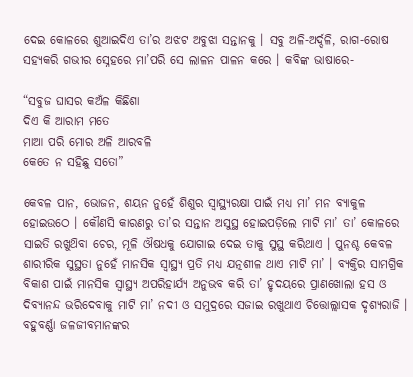ଦେଇ କୋଳରେ ଶୁଆଇଦିଏ ତା’ର ଅଝଟ ଅବୁଝା ସନ୍ତାନକୁ । ସବୁ ଅଳି-ଅର୍ଦ୍ଦଳି, ରାଗ-ରୋଷ ସହ୍ୟକରି ଗଭୀର ସ୍ନେହରେ ମା’ପରି ସେ ଲାଳନ ପାଳନ କରେ । କବିଙ୍କ ଭାଷାରେ-

“ସବୁଜ ଘାସର କଅଁଳ କିଛିଶା
ଦିଏ କି ଆରାମ ମତେ
ମାଆ ପରି ମୋର ଅଳି ଆରବଳି
କେତେ ନ ସହିଛୁ ସତୋ”

କେବଳ ପାନ, ଭୋଜନ, ଶୟନ ନୁହେଁ ଶିଶୁର ସ୍ୱାସ୍ଥ୍ୟରକ୍ଷା ପାଇଁ ମଧ୍ୟ ମା’ ମନ ବ୍ୟାକୁଳ ହୋଇଉଠେ । କୌଣସି କାରଣରୁ ତା’ର ସନ୍ତାନ ଅସୁସ୍ଥ ହୋଇପଡ଼ିଲେ ମାଟି ମା’ ତା’ କୋଳରେ ସାଇତି ରଖୁଥ‌ିବା ଚେର, ମୂଳି ଔଷଧକୁ ଯୋଗାଇ ଦେଇ ତାକୁ ସୁସ୍ଥ କରିଥାଏ । ପୁନଶ୍ଚ କେବଳ ଶାରୀରିକ ସୁସ୍ଥତା ନୁହେଁ ମାନସିକ ସ୍ଵାସ୍ଥ୍ୟ ପ୍ରତି ମଧ୍ୟ ଯତ୍ନଶୀଳ ଥାଏ ମାଟି ମା’ । ବ୍ୟକ୍ତିର ସାମଗ୍ରିକ ବିକାଶ ପାଇଁ ମାନସିକ ସ୍ୱାସ୍ଥ୍ୟ ଅପରିହାର୍ଯ୍ୟ ଅନୁଭବ କରି ତା’ ହୃଦୟରେ ପ୍ରାଣଖୋଲା ହସ ଓ ଦିବ୍ୟାନନ୍ଦ ଭରିଦେବାକୁ ମାଟି ମା’ ନଦୀ ଓ ସମୁଦ୍ରରେ ସଜାଇ ରଖୁଥାଏ ଚିତ୍ତୋଲ୍ଲାସକ ଦୃଶ୍ୟରାଜି । ବହୁବର୍ଣ୍ଣା ଜଳଜୀବମାନଙ୍କର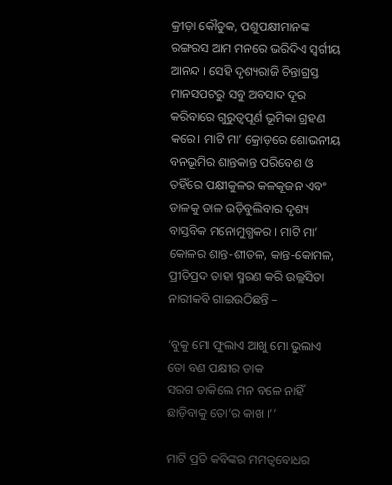କ୍ରୀଡ଼ା କୌତୁକ, ପଶୁପକ୍ଷୀମାନଙ୍କ ରଙ୍ଗରସ ଆମ ମନରେ ଭରିଦିଏ ସ୍ବର୍ଗୀୟ ଆନନ୍ଦ । ସେହି ଦୃଶ୍ୟରାଜି ଚିନ୍ତାଗ୍ରସ୍ତ ମାନସପଟରୁ ସବୁ ଅବସାଦ ଦୂର କରିବାରେ ଗୁରୁତ୍ଵପୂର୍ଣ ଭୂମିକା ଗ୍ରହଣ କରେ। ମାଟି ମା’ କ୍ରୋଡ଼ରେ ଶୋଭନୀୟ ବନଭୂମିର ଶାନ୍ତକାନ୍ତ ପରିବେଶ ଓ ତହିଁରେ ପକ୍ଷୀକୁଳର କଳକୂଜନ ଏବଂ ଡାଳକୁ ଡାଳ ଉଡ଼ିବୁଲିବାର ଦୃଶ୍ୟ ବାସ୍ତବିକ ମନୋମୁଗ୍ଧକର । ମାଟି ମା’ କୋଳର ଶାନ୍ତ-ଶୀତଳ, କାନ୍ତ-କୋମଳ, ପ୍ରୀତିପ୍ରଦ ତାହା ସ୍ମରଣ କରି ଉଲ୍ଲସିତା ନାରୀକବି ଗାଇଉଠିଛନ୍ତି –

‘ବୁକୁ ମୋ ଫୁଲାଏ ଆଖୁ ମୋ ଭୁଲାଏ
ତୋ ବଣ ପକ୍ଷୀର ଡାକ
ସରଗ ଡାକିଲେ ମନ ବଳେ ନାହିଁ
ଛାଡ଼ିବାକୁ ତୋ’ର କାଖ ।’’

ମାଟି ପ୍ରତି କବିଙ୍କର ମମତ୍ୱବୋଧର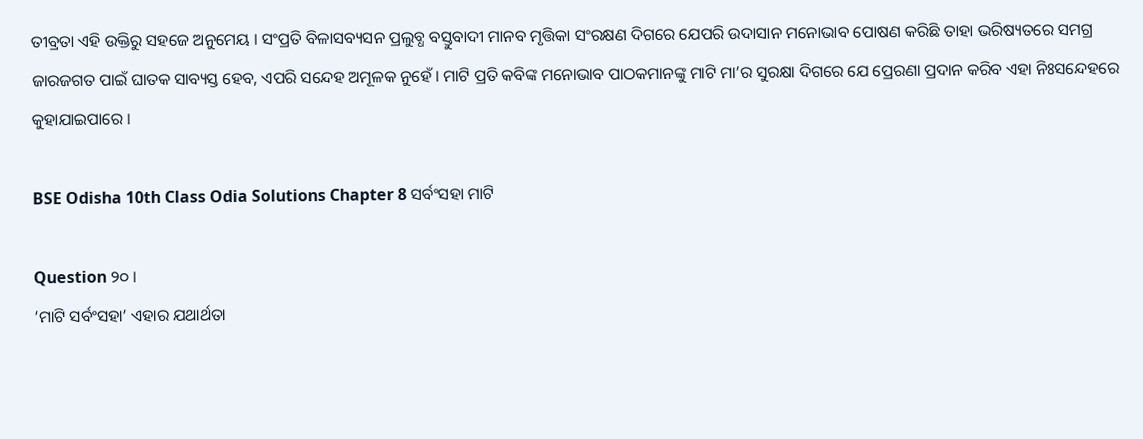ତୀବ୍ରତା ଏହି ଉକ୍ତିରୁ ସହଜେ ଅନୁମେୟ । ସଂପ୍ରତି ବିଳାସବ୍ୟସନ ପ୍ରଲୁବ୍ଧ ବସ୍ତୁବାଦୀ ମାନବ ମୃତ୍ତିକା ସଂରକ୍ଷଣ ଦିଗରେ ଯେପରି ଉଦାସାନ ମନୋଭାବ ପୋଷଣ କରିଛି ତାହା ଭରିଷ୍ୟତରେ ସମଗ୍ର ଜାରଜଗତ ପାଇଁ ଘାତକ ସାବ୍ୟସ୍ତ ହେବ, ଏପରି ସନ୍ଦେହ ଅମୂଳକ ନୁହେଁ । ମାଟି ପ୍ରତି କବିଙ୍କ ମନୋଭାବ ପାଠକମାନଙ୍କୁ ମାଟି ମା’ର ସୁରକ୍ଷା ଦିଗରେ ଯେ ପ୍ରେରଣା ପ୍ରଦାନ କରିବ ଏହା ନିଃସନ୍ଦେହରେ କୁହାଯାଇପାରେ ।

BSE Odisha 10th Class Odia Solutions Chapter 8 ସର୍ବଂସହା ମାଟି

Question ୨୦ ।
‘ମାଟି ସର୍ବଂସହା’ ଏହାର ଯଥାର୍ଥତା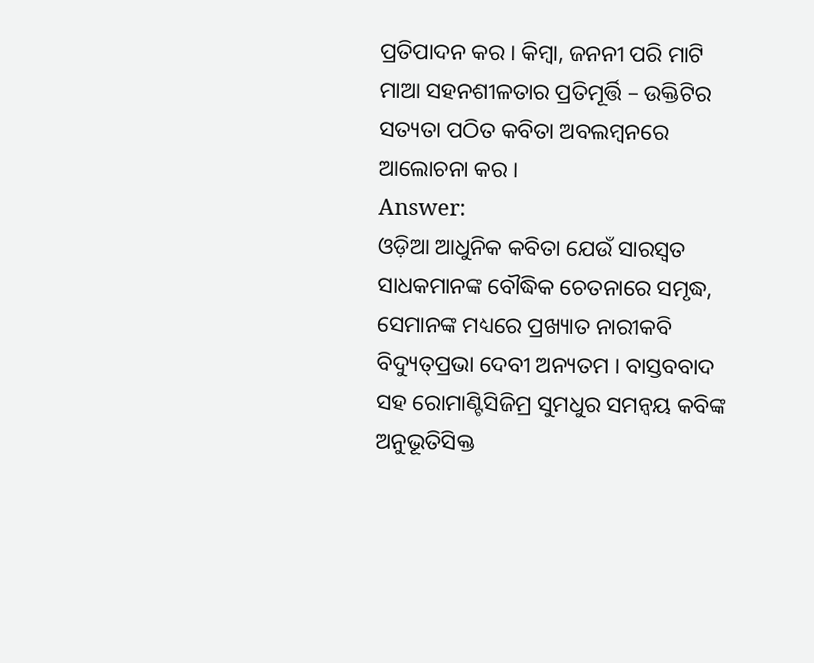ପ୍ରତିପାଦନ କର । କିମ୍ବା, ଜନନୀ ପରି ମାଟି ମାଆ ସହନଶୀଳତାର ପ୍ରତିମୂର୍ତ୍ତି – ଉକ୍ତିଟିର ସତ୍ୟତା ପଠିତ କବିତା ଅବଲମ୍ବନରେ ଆଲୋଚନା କର ।
Answer:
ଓଡ଼ିଆ ଆଧୁନିକ କବିତା ଯେଉଁ ସାରସ୍ଵତ ସାଧକମାନଙ୍କ ବୌଦ୍ଧିକ ଚେତନାରେ ସମୃଦ୍ଧ, ସେମାନଙ୍କ ମଧ୍ୟରେ ପ୍ରଖ୍ୟାତ ନାରୀକବି ବିଦ୍ୟୁତ୍‌ପ୍ରଭା ଦେବୀ ଅନ୍ୟତମ । ବାସ୍ତବବାଦ ସହ ରୋମାଣ୍ଟିସିଜିମ୍ର ସୁମଧୁର ସମନ୍ଵୟ କବିଙ୍କ ଅନୁଭୂତିସିକ୍ତ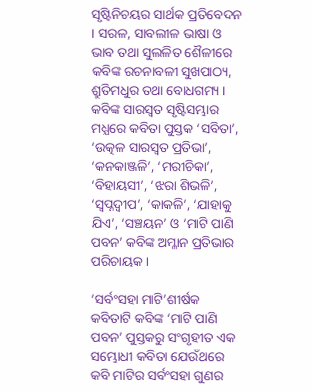ସୃଷ୍ଟିନିଚୟର ସାର୍ଥକ ପ୍ରତିବେଦନ । ସରଳ, ସାବଲୀଳ ଭାଷା ଓ ଭାବ ତଥା ସୁଲଳିତ ଶୈଳୀରେ କବିଙ୍କ ରଚନାବଳୀ ସୁଖପାଠ୍ୟ, ଶ୍ରୁତିମଧୁର ତଥା ବୋଧଗମ୍ୟ । କବିଙ୍କ ସାରସ୍ଵତ ସୃଷ୍ଟିସମ୍ଭାର ମଧ୍ଯରେ କବିତା ପୁସ୍ତକ ‘ସବିତା’, ‘ଉତ୍କଳ ସାରସ୍ଵତ ପ୍ରତିଭା’, ‘କନକାଞ୍ଜଳି’, ‘ମରୀଚିକା’, ‘ବିହାୟସୀ’, ‘ଝରା ଶିଭଳି’, ‘ସ୍ବପ୍ନଦ୍ଵୀପ’, ‘କାକଳି’, ‘ଯାହାକୁ ଯିଏ’, ‘ସଞ୍ଚୟନ’ ଓ ‘ମାଟି ପାଣି ପବନ’ କବିଙ୍କ ଅମ୍ଳାନ ପ୍ରତିଭାର ପରିଚାୟକ ।

‘ସର୍ବଂସହା ମାଟି’ଶୀର୍ଷକ କବିତାଟି କବିଙ୍କ ‘ମାଟି ପାଣି ପବନ’ ପୁସ୍ତକରୁ ସଂଗୃହୀତ ଏକ ସମ୍ଭୋଧୀ କବିତା ଯେଉଁଥରେ କବି ମାଟିର ସର୍ବଂସହା ଗୁଣର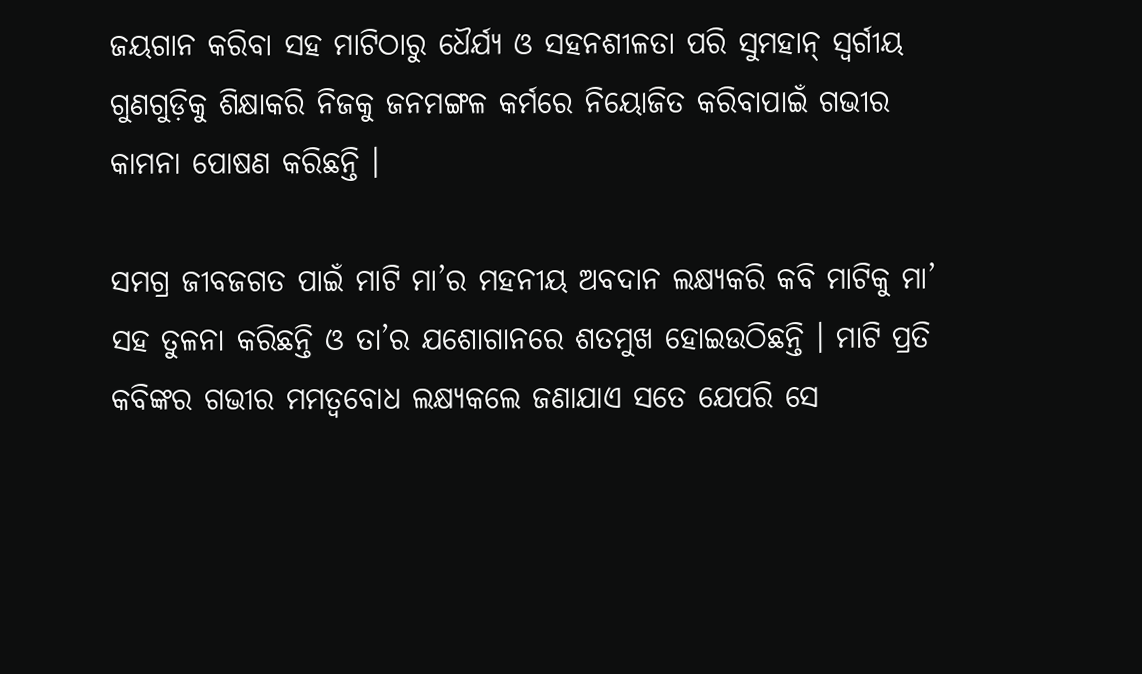ଜୟଗାନ କରିବା ସହ ମାଟିଠାରୁ ଧୈର୍ଯ୍ୟ ଓ ସହନଶୀଳତା ପରି ସୁମହାନ୍ ସ୍ବର୍ଗୀୟ ଗୁଣଗୁଡ଼ିକୁ ଶିକ୍ଷାକରି ନିଜକୁ ଜନମଙ୍ଗଳ କର୍ମରେ ନିୟୋଜିତ କରିବାପାଇଁ ଗଭୀର କାମନା ପୋଷଣ କରିଛନ୍ତି ।

ସମଗ୍ର ଜୀବଜଗତ ପାଇଁ ମାଟି ମା’ର ମହନୀୟ ଅବଦାନ ଲକ୍ଷ୍ୟକରି କବି ମାଟିକୁ ମା’ ସହ ତୁଳନା କରିଛନ୍ତି ଓ ତା’ର ଯଶୋଗାନରେ ଶତମୁଖ ହୋଇଉଠିଛନ୍ତି । ମାଟି ପ୍ରତି କବିଙ୍କର ଗଭୀର ମମତ୍ୱବୋଧ ଲକ୍ଷ୍ୟକଲେ ଜଣାଯାଏ ସତେ ଯେପରି ସେ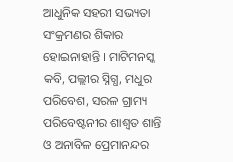ଆଧୁନିକ ସହରୀ ସଭ୍ୟତା ସଂକ୍ରମଣର ଶିକାର ହୋଇନାହାନ୍ତି । ମାଟିମନସ୍କ କବି, ପଲ୍ଲୀର ସ୍ନିଗ୍ଧ, ମଧୁର ପରିବେଶ, ସରଳ ଗ୍ରାମ୍ୟ ପରିବେଷ୍ଟନୀର ଶାଶ୍ୱତ ଶାନ୍ତି ଓ ଅନାବିଳ ପ୍ରେମାନନ୍ଦର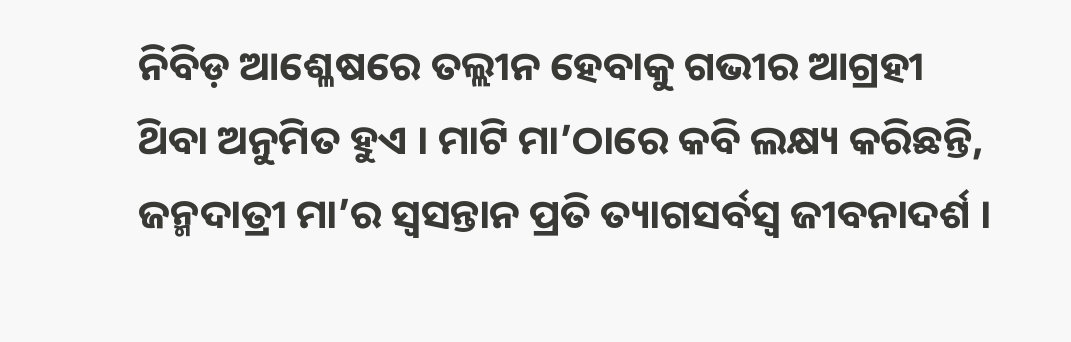ନିବିଡ଼ ଆଶ୍ଳେଷରେ ତଲ୍ଲୀନ ହେବାକୁ ଗଭୀର ଆଗ୍ରହୀ ଥ‌ିବା ଅନୁମିତ ହୁଏ । ମାଟି ମା’ଠାରେ କବି ଲକ୍ଷ୍ୟ କରିଛନ୍ତି, ଜନ୍ମଦାତ୍ରୀ ମା’ର ସ୍ବସନ୍ତାନ ପ୍ରତି ତ୍ୟାଗସର୍ବସ୍ଵ ଜୀବନାଦର୍ଶ ।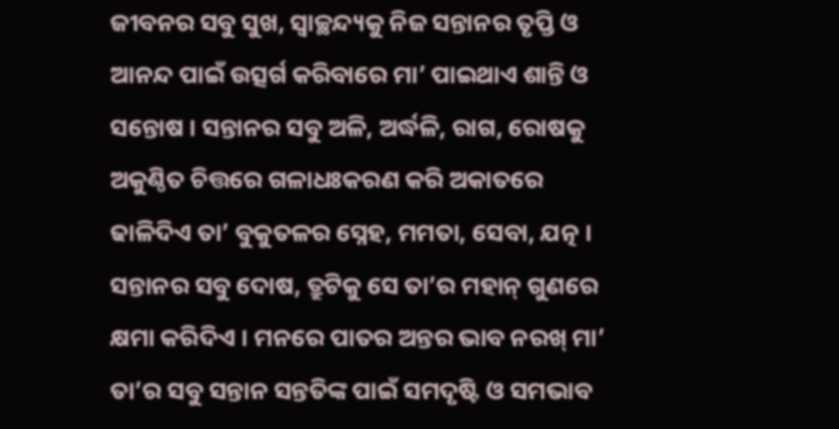ଜୀବନର ସବୁ ସୁଖ, ସ୍ୱାଚ୍ଛନ୍ଦ୍ୟକୁ ନିଜ ସନ୍ତାନର ତୃପ୍ତି ଓ ଆନନ୍ଦ ପାଇଁ ଉତ୍ସର୍ଗ କରିବାରେ ମା’ ପାଇଥାଏ ଶାନ୍ତି ଓ ସନ୍ତୋଷ । ସନ୍ତାନର ସବୁ ଅଳି, ଅର୍ଦ୍ଧଳି, ରାଗ, ରୋଷକୁ ଅକୁଣ୍ଠିତ ଚିତ୍ତରେ ଗଳାଧଃକରଣ କରି ଅକାତରେ ଢାଳିଦିଏ ତା’ ବୁକୁତଳର ସ୍ନେହ, ମମତା, ସେବା, ଯତ୍ନ । ସନ୍ତାନର ସବୁ ଦୋଷ, ତ୍ରୁଟିକୁ ସେ ତା’ର ମହାନ୍ ଗୁଣରେ କ୍ଷମା କରିଦିଏ । ମନରେ ପାତର ଅନ୍ତର ଭାବ ନରଖ୍ ମା’ ତା’ର ସବୁ ସନ୍ତାନ ସନ୍ତତିଙ୍କ ପାଇଁ ସମଦୃଷ୍ଟି ଓ ସମଭାବ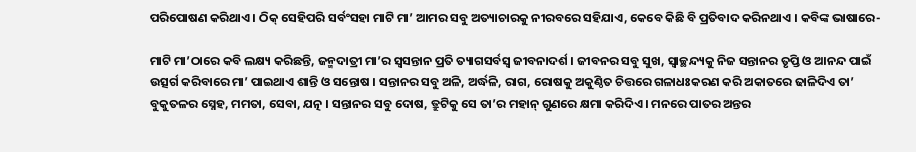ପରିପୋଷଣ କରିଥାଏ । ଠିକ୍ ସେହିପରି ସର୍ବଂସହା ମାଟି ମା’ ଆମର ସବୁ ଅତ୍ୟାଚାରକୁ ନୀରବରେ ସହିଯାଏ, କେବେ କିଛି ବି ପ୍ରତିବାଦ କରିନଥାଏ । କବିଙ୍କ ଭାଷାରେ-

ମାଟି ମା’ଠାରେ କବି ଲକ୍ଷ୍ୟ କରିଛନ୍ତି, ଜନ୍ମଦାତ୍ରୀ ମା’ର ସ୍ଵସନ୍ତାନ ପ୍ରତି ତ୍ୟାଗସର୍ବସ୍ଵ ଜୀବନାଦର୍ଶ । ଜୀବନର ସବୁ ସୁଖ, ସ୍ୱାଚ୍ଛନ୍ଦ୍ୟକୁ ନିଜ ସନ୍ତାନର ତୃପ୍ତି ଓ ଆନନ୍ଦ ପାଇଁ ଉତ୍ସର୍ଗ କରିବାରେ ମା’ ପାଇଥାଏ ଶାନ୍ତି ଓ ସନ୍ତୋଷ । ସନ୍ତାନର ସବୁ ଅଳି, ଅର୍ଦ୍ଧଳି, ରାଗ, ରୋଷକୁ ଅକୁଣ୍ଠିତ ଚିତ୍ତରେ ଗଳାଧଃକରଣ କରି ଅକାତରେ ଢାଳିଦିଏ ତା’ ବୁକୁତଳର ସ୍ନେହ, ମମତା, ସେବା, ଯତ୍ନ । ସନ୍ତାନର ସବୁ ଦୋଷ, ତ୍ରୁଟିକୁ ସେ ତା’ର ମହାନ୍ ଗୁଣରେ କ୍ଷମା କରିଦିଏ । ମନରେ ପାତର ଅନ୍ତର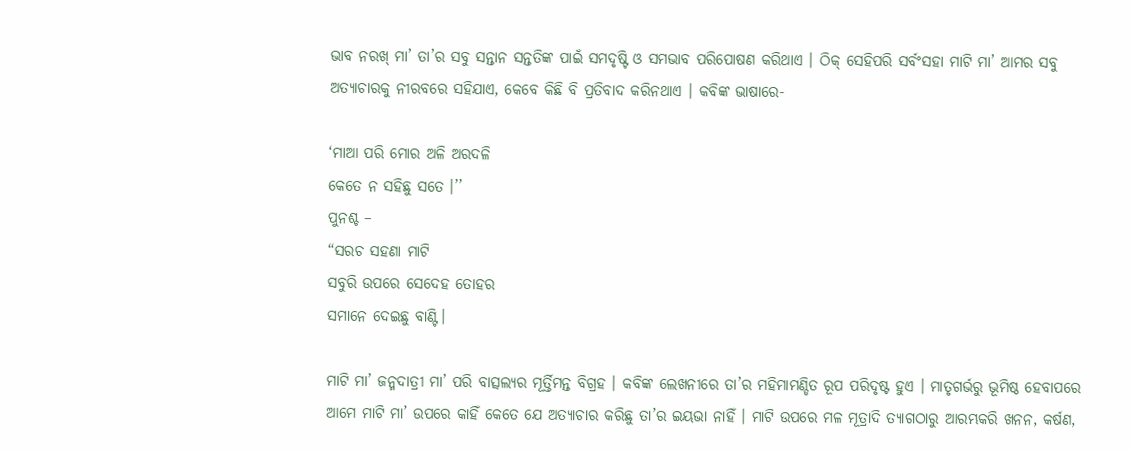ଭାବ ନରଖ୍ ମା’ ତା’ର ସବୁ ସନ୍ତାନ ସନ୍ତତିଙ୍କ ପାଇଁ ସମଦୃଷ୍ଟି ଓ ସମଭାବ ପରିପୋଷଣ କରିଥାଏ । ଠିକ୍ ସେହିପରି ସର୍ବଂସହା ମାଟି ମା’ ଆମର ସବୁ ଅତ୍ୟାଚାରକୁ ନୀରବରେ ସହିଯାଏ, କେବେ କିଛି ବି ପ୍ରତିବାଦ କରିନଥାଏ । କବିଙ୍କ ଭାଷାରେ-

‘ମାଆ ପରି ମୋର ଅଳି ଅରଦଳି
କେତେ ନ ସହିଛୁ ସତେ ।’’
ପୁନଶ୍ଚ –
“ସରଚ ସହଣା ମାଟି
ସବୁରି ଉପରେ ସେଦେହ ତୋହର
ସମାନେ ଦେଇଛୁ ବାଣ୍ଟି।

ମାଟି ମା’ ଜନ୍ମଦାତ୍ରୀ ମା’ ପରି ବାତ୍ସଲ୍ୟର ମୂର୍ତ୍ତିମନ୍ତ ବିଗ୍ରହ । କବିଙ୍କ ଲେଖନୀରେ ତା’ର ମହିମାମଣ୍ଡିତ ରୂପ ପରିଦୃଷ୍ଟ ହୁଏ । ମାତୃଗର୍ଭରୁ ଭୂମିଷ୍ଠ ହେବାପରେ ଆମେ ମାଟି ମା’ ଉପରେ କାହିଁ କେତେ ଯେ ଅତ୍ୟାଚାର କରିଛୁ ତା’ର ଇୟଭା ନାହିଁ । ମାଟି ଉପରେ ମଳ ମୂତ୍ରାଦି ତ୍ୟାଗଠାରୁ ଆରମ୍ଭକରି ଖନନ, କର୍ଷଣ,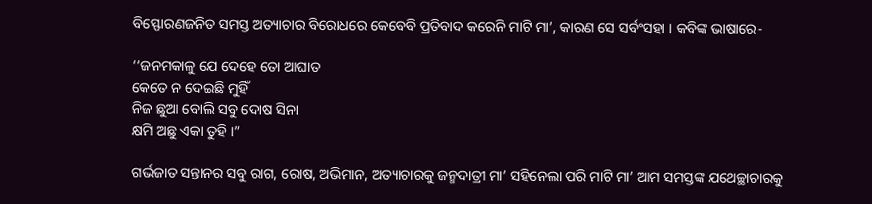ବିସ୍ଫୋରଣଜନିତ ସମସ୍ତ ଅତ୍ୟାଚାର ବିରୋଧରେ କେବେବି ପ୍ରତିବାଦ କରେନି ମାଟି ମା’, କାରଣ ସେ ସର୍ବଂସହା । କବିଙ୍କ ଭାଷାରେ-

‘‘ଜନମକାଳୁ ଯେ ଦେହେ ତୋ ଆଘାତ
କେତେ ନ ଦେଇଛି ମୁହିଁ
ନିଜ ଛୁଆ ବୋଲି ସବୁ ଦୋଷ ସିନା
କ୍ଷମି ଅଛୁ ଏକା ତୁହି ।”

ଗର୍ଭଜାତ ସନ୍ତାନର ସବୁ ରାଗ, ରୋଷ, ଅଭିମାନ, ଅତ୍ୟାଚାରକୁ ଜନ୍ମଦାତ୍ରୀ ମା’ ସହିନେଲା ପରି ମାଟି ମା’ ଆମ ସମସ୍ତଙ୍କ ଯଥେଚ୍ଛାଚାରକୁ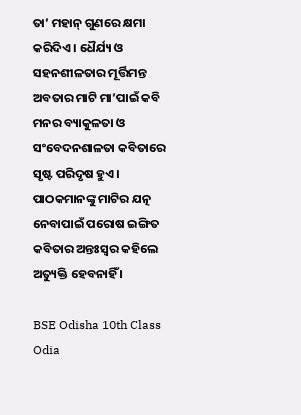ତା’ ମହାନ୍ ଗୁଣରେ କ୍ଷମା କରିଦିଏ । ଧୈର୍ଯ୍ୟ ଓ ସହନଶୀଳତାର ମୂର୍ତ୍ତିମନ୍ତ ଅବତାର ମାଟି ମା’ପାଇଁ କବି ମନର ବ୍ୟାକୁଳତା ଓ ସଂବେଦନଶାଳତା କବିତାରେ ସୃଷ୍ଟ ପରିଦୃଷ ହୁଏ। ପାଠକମାନଙ୍କୁ ମାଟିର ଯତ୍ନ ନେବାପାଇଁ ପରୋଷ ଇଙ୍ଗିତ କବିତାର ଅନ୍ତଃସ୍ଵର କହିଲେ ଅତ୍ୟୁକ୍ତି ହେବନାହିଁ ।

BSE Odisha 10th Class Odia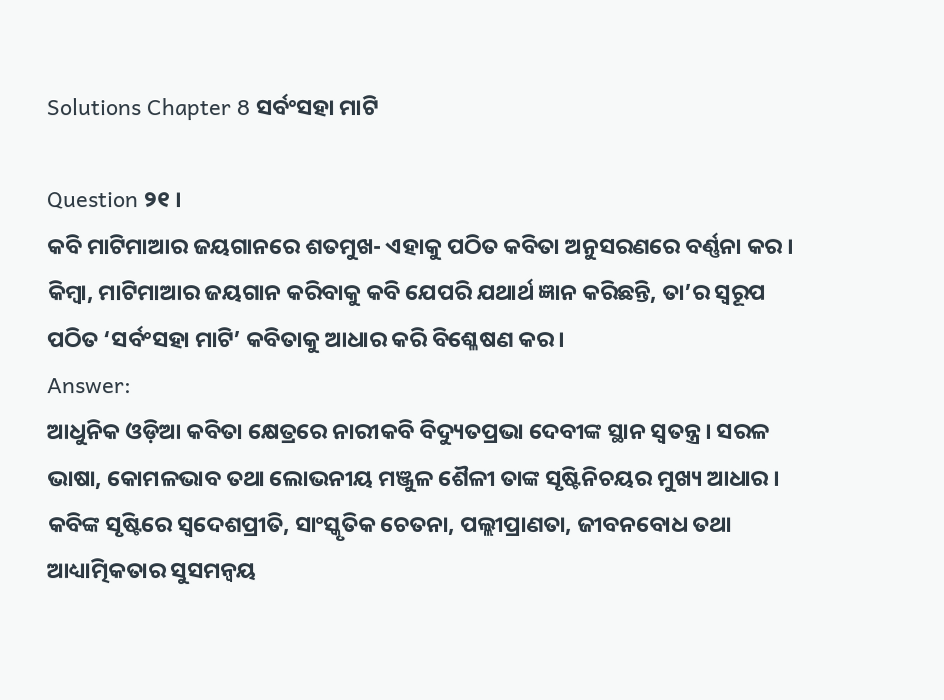Solutions Chapter 8 ସର୍ବଂସହା ମାଟି

Question ୨୧ ।
କବି ମାଟିମାଆର ଜୟଗାନରେ ଶତମୁଖ- ଏହାକୁ ପଠିତ କବିତା ଅନୁସରଣରେ ବର୍ଣ୍ଣନା କର । କିମ୍ବା, ମାଟିମାଆର ଜୟଗାନ କରିବାକୁ କବି ଯେପରି ଯଥାର୍ଥ ଜ୍ଞାନ କରିଛନ୍ତି, ତା’ର ସ୍ଵରୂପ ପଠିତ ‘ସର୍ବଂସହା ମାଟି’ କବିତାକୁ ଆଧାର କରି ବିଶ୍ଳେଷଣ କର ।
Answer:
ଆଧୁନିକ ଓଡ଼ିଆ କବିତା କ୍ଷେତ୍ରରେ ନାରୀକବି ବିଦ୍ୟୁତପ୍ରଭା ଦେବୀଙ୍କ ସ୍ଥାନ ସ୍ବତନ୍ତ୍ର । ସରଳ ଭାଷା, କୋମଳଭାବ ତଥା ଲୋଭନୀୟ ମଞ୍ଜୁଳ ଶୈଳୀ ତାଙ୍କ ସୃଷ୍ଟିନିଚୟର ମୁଖ୍ୟ ଆଧାର । କବିଙ୍କ ସୃଷ୍ଟିରେ ସ୍ଵଦେଶପ୍ରୀତି, ସାଂସ୍କୃତିକ ଚେତନା, ପଲ୍ଲୀପ୍ରାଣତା, ଜୀବନବୋଧ ତଥା ଆଧ୍ୟାତ୍ମିକତାର ସୁସମନ୍ଵୟ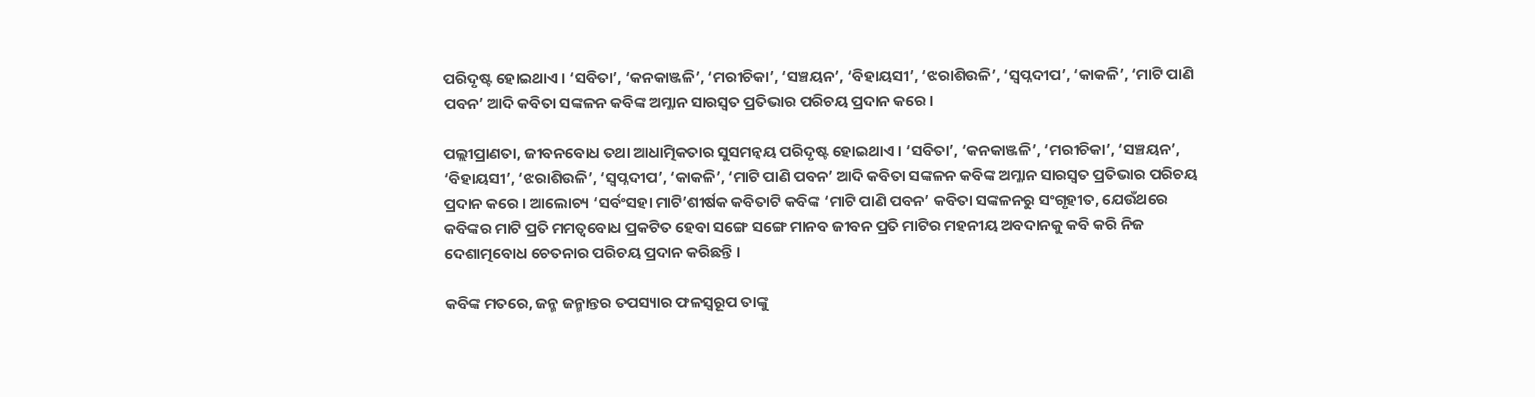ପରିଦୃଷ୍ଟ ହୋଇଥାଏ । ‘ସବିତା’, ‘କନକାଞ୍ଜଳି’, ‘ମରୀଚିକା’, ‘ସଞ୍ଚୟନ’, ‘ବିହାୟସୀ’, ‘ଝରାଶିଉଳି’, ‘ସ୍ବପ୍ନଦୀପ’, ‘କାକଳି’, ‘ମାଟି ପାଣି ପବନ’ ଆଦି କବିତା ସଙ୍କଳନ କବିଙ୍କ ଅମ୍ଳାନ ସାରସ୍ଵତ ପ୍ରତିଭାର ପରିଚୟ ପ୍ରଦାନ କରେ ।

ପଲ୍ଲୀପ୍ରାଣତା, ଜୀବନବୋଧ ତଥା ଆଧାତ୍ମିକତାର ସୁସମନ୍ଵୟ ପରିଦୃଷ୍ଟ ହୋଇଥାଏ । ‘ସବିତା’, ‘କନକାଞ୍ଜଳି’, ‘ମରୀଚିକା’, ‘ସଞ୍ଚୟନ’, ‘ବିହାୟସୀ’, ‘ଝରାଶିଉଳି’, ‘ସ୍ବପ୍ନଦୀପ’, ‘କାକଳି’, ‘ମାଟି ପାଣି ପବନ’ ଆଦି କବିତା ସଙ୍କଳନ କବିଙ୍କ ଅମ୍ଳାନ ସାରସ୍ବତ ପ୍ରତିଭାର ପରିଚୟ ପ୍ରଦାନ କରେ । ଆଲୋଚ୍ୟ ‘ସର୍ବଂସହା ମାଟି’ଶୀର୍ଷକ କବିତାଟି କବିଙ୍କ ‘ମାଟି ପାଣି ପବନ’ କବିତା ସଙ୍କଳନରୁ ସଂଗୃହୀତ, ଯେଉଁଥରେ କବିଙ୍କର ମାଟି ପ୍ରତି ମମତ୍ୱବୋଧ ପ୍ରକଟିତ ହେବା ସଙ୍ଗେ ସଙ୍ଗେ ମାନବ ଜୀବନ ପ୍ରତି ମାଟିର ମହନୀୟ ଅବଦାନକୁ କବି କରି ନିଜ ଦେଶାତ୍ମବୋଧ ଚେତନାର ପରିଚୟ ପ୍ରଦାନ କରିଛନ୍ତି ।

କବିଙ୍କ ମତରେ, ଜନ୍ମ ଜନ୍ମାନ୍ତର ତପସ୍ୟାର ଫଳସ୍ୱରୂପ ତାଙ୍କୁ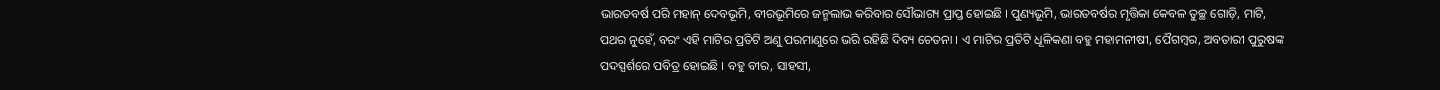ଭାରତବର୍ଷ ପରି ମହାନ୍ ଦେବଭୂମି, ବୀରଭୂମିରେ ଜନ୍ମଲାଭ କରିବାର ସୌଭାଗ୍ୟ ପ୍ରାପ୍ତ ହୋଇଛି । ପୁଣ୍ୟଭୂମି, ଭାରତବର୍ଷର ମୃତ୍ତିକା କେବଳ ତୁଚ୍ଛ ଗୋଡ଼ି, ମାଟି, ପଥର ନୁହେଁ, ବରଂ ଏହି ମାଟିର ପ୍ରତିଟି ଅଣୁ ପରମାଣୁରେ ଭରି ରହିଛି ଦିବ୍ୟ ଚେତନା । ଏ ମାଟିର ପ୍ରତିଟି ଧୂଳିକଣା ବହୁ ମହାମନୀଷୀ, ପୈଗମ୍ବର, ଅବତାରୀ ପୁରୁଷଙ୍କ ପଦସ୍ପର୍ଶରେ ପବିତ୍ର ହୋଇଛି । ବହୁ ବୀର, ସାହସୀ,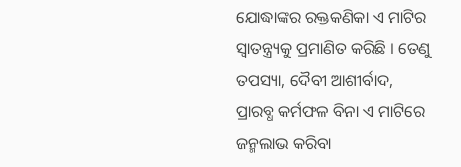ଯୋଦ୍ଧାଙ୍କର ରକ୍ତକଣିକା ଏ ମାଟିର ସ୍ବାତନ୍ତ୍ର୍ୟକୁ ପ୍ରମାଣିତ କରିଛି । ତେଣୁ ତପସ୍ୟା, ଦୈବୀ ଆଶୀର୍ବାଦ, ପ୍ରାରବ୍ଧ କର୍ମଫଳ ବିନା ଏ ମାଟିରେ ଜନ୍ମଲାଭ କରିବା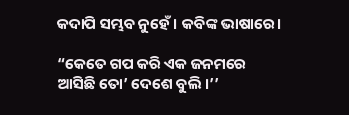କଦାପି ସମ୍ଭବ ନୁହେଁ । କବିଙ୍କ ଭାଷାରେ।

“କେତେ ଗପ କରି ଏକ ଜନମରେ
ଆସିଛି ତୋ’ ଦେଶେ ବୁଲି ।’’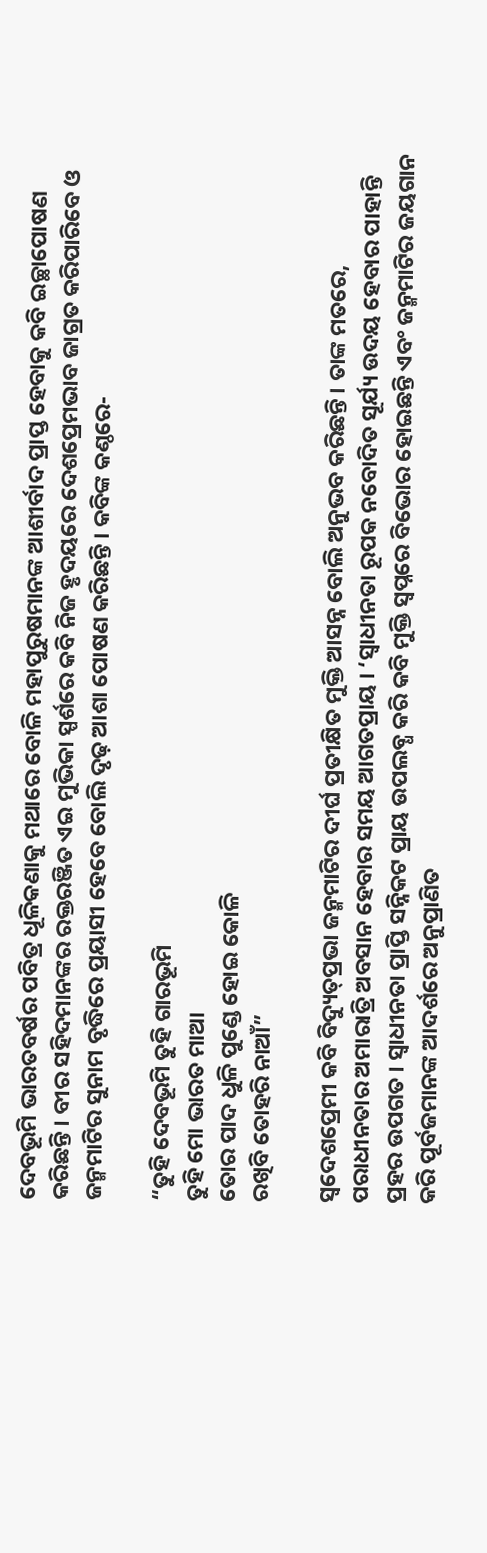ଦେବଭୂମି ଭାରତବର୍ଷର ପବିତ୍ର ଧୂଳିକଣାକୁ ମଥାରେ ବୋଳି ମହାପୁରୁଷମାନଙ୍କ ଆଶୀର୍ବାଦ ପ୍ରାପ୍ତ ହେବାକୁ କବି ଇଚ୍ଛାପୋଷଣ କରିଛନ୍ତି । ବୀର ସହିଦମାନଙ୍କର ରକ୍ତରଞ୍ଜିତ ଏଇ ମୁଭିକା ସ୍ପର୍ଶରେ କବି ନିଜ ହୃଦୟରେ ଦେଶପ୍ରେମଭାବ ଜାଗ୍ରତ କରିପାରିବେ ଓ ଜନ୍ମମାଟିର ସୁନାମ ବୃଦ୍ଧିରେ ପ୍ରୟାସୀ ହେବେ ବୋଲି ଦୃଢ଼ ଆଶା ପୋଷଣ କରିଛନ୍ତି । କବିଙ୍କ କଣ୍ଠରେ-

“ତୁହି ଦେବଭୂମି ତୁହି ଗାରଭୂମି
ତୁହି ମୋ ଭାରତ ମାଆ
ତୋର ପାଦ ଧୁଳି ପୁଣ୍ଡେ ହୋଇ କୋଳି
ରଖିବି ତୋହରି ନାଆଁ”

ସ୍ଵଦେଶପ୍ରେମୀ କବି ବିଦ୍ୟୁତ୍‌ପ୍ରଭା ଜନ୍ମମାଟିର ଦୀର୍ଘ ପ୍ରତୀକ୍ଷିତ ମୁକ୍ତି ଆସନ୍ନ ବୋଲି ଅନୁଭବ କରିଛନ୍ତି । ତାଙ୍କ ମତରେ, ପରାଧୀନତାର ଅମାରାତ୍ରି ଅବସାନ ହେବାର ସମୟ ଆଗତପ୍ରାୟ । ‘ସ୍ଵାଧୀନତା ରୂପକ ନବୋଦିତ ସୂର୍ଯ୍ୟ ଉଦୟ ହେବାର ପାହାନ୍ତି ପ୍ରହର ଉପଗତ । ସ୍ଵାଧୀନତା ପ୍ରାପ୍ତି ସନ୍ନିକଟ ପ୍ରାୟ ଉପଲବ୍ଧ କରି କବି ମୁକ୍ତି ସ୍ଵପ୍ନରେ ବିଭୋର ହୋଇଛନ୍ତି ଏବଂ ଜନ୍ମମାଟିର ଜୟଗାନ କରି ପୂର୍ବଜମାନଙ୍କ ଆଦର୍ଶରେ ଅନୁପ୍ରାଣିତ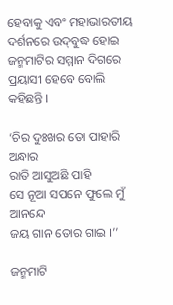ହେବାକୁ ଏବଂ ମହାଭାରତୀୟ ଦର୍ଶନରେ ଉଦ୍‌ବୁଦ୍ଧ ହୋଇ ଜନ୍ମମାଟିର ସମ୍ମାନ ଦିଗରେ ପ୍ରୟାସୀ ହେବେ ବୋଲି କହିଛନ୍ତି ।

‘ଚିର ଦୁଃଖର ତୋ ପାହାରି ଅନ୍ଧାର
ରାତି ଆସୁଅଛି ପାହି
ସେ ନୂଆ ସପନେ ଫୁଲେ ମୁଁ ଆନନ୍ଦେ
ଜୟ ଗାନ ତୋର ଗାଇ ।’’

ଜନ୍ମମାଟି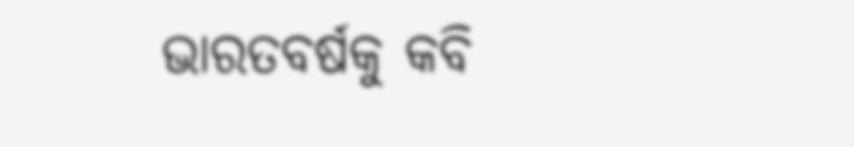ଭାରତବର୍ଷକୁ କବି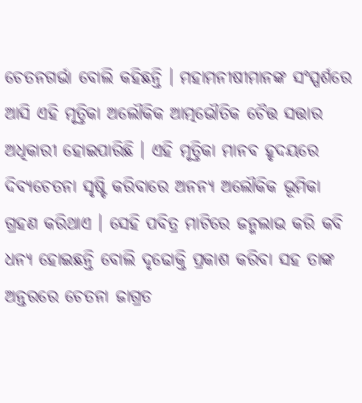ଚେତନଗର୍ଭା ବୋଲି କହିଛନ୍ତି । ମହାମନୀଷୀମାନଙ୍କ ସଂସ୍ପର୍ଶରେ ଆସି ଏହି ମୃତ୍ତିକା ଅଲୌକିକ ଆତ୍ମଭୌତିକ ଚୈତ୍ତ ସତ୍ତାର ଅଧିକାରୀ ହୋଇପାରିଛି । ଏହି ମୃତ୍ତିକା ମାନବ ହୃଦୟରେ ଦିବ୍ୟଚେତନା ସୃଷ୍ଟି କରିବାରେ ଅନନ୍ୟ ଅଲୌକିକ ଭୂମିକା ଗ୍ରହଣ କରିଥାଏ । ସେହି ପବିତ୍ର ମାଟିରେ ଜନ୍ମଲାଭ କରି କବି ଧନ୍ୟ ହୋଇଛନ୍ତି ବୋଲି ଦୃଢୋକ୍ତି ପ୍ରକାଶ କରିବା ସହ ତାଙ୍କ ଅନ୍ତରରେ ଚେତନା ଜାଗ୍ରତ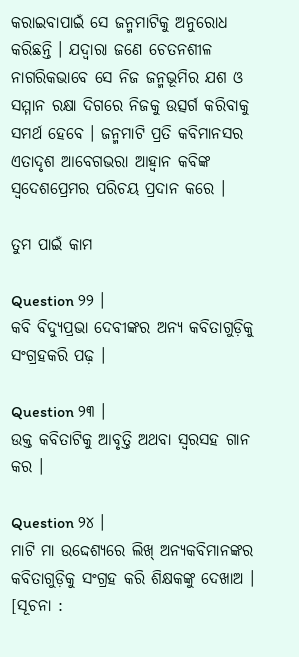କରାଇବାପାଇଁ ସେ ଜନ୍ମମାଟିକୁ ଅନୁରୋଧ କରିଛନ୍ତି । ଯଦ୍ବାରା ଜଣେ ଚେତନଶୀଳ ନାଗରିକଭାବେ ସେ ନିଜ ଜନ୍ମଭୂମିର ଯଶ ଓ ସମ୍ମାନ ରକ୍ଷା ଦିଗରେ ନିଜକୁ ଉତ୍ସର୍ଗ କରିବାକୁ ସମର୍ଥ ହେବେ । ଜନ୍ମମାଟି ପ୍ରତି କବିମାନସର ଏତାଦୃଶ ଆବେଗଭରା ଆହ୍ବାନ କବିଙ୍କ ସ୍ଵଦେଶପ୍ରେମର ପରିଚୟ ପ୍ରଦାନ କରେ ।

ତୁମ ପାଇଁ କାମ

Question ୨୨ ।
କବି ବିଦ୍ଯୁପ୍ରଭା ଦେବୀଙ୍କର ଅନ୍ୟ କବିତାଗୁଡ଼ିକୁ ସଂଗ୍ରହକରି ପଢ଼ ।

Question ୨୩ ।
ଉକ୍ତ କବିତାଟିକୁ ଆବୃତ୍ତି ଅଥବା ସ୍ଵରସହ ଗାନ କର ।

Question ୨୪ ।
ମାଟି ମା ଉଦ୍ଦେଶ୍ୟରେ ଲିଖ୍ ଅନ୍ୟକବିମାନଙ୍କର କବିତାଗୁଡ଼ିକୁ ସଂଗ୍ରହ କରି ଶିକ୍ଷକଙ୍କୁ ଦେଖାଅ ।
[ସୂଚନା :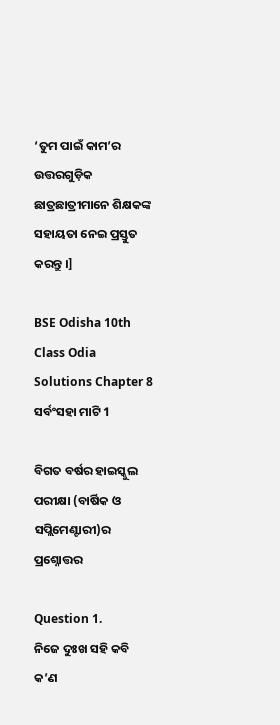‘ତୁମ ପାଇଁ କାମ’ର ଉତ୍ତରଗୁଡ଼ିକ ଛାତ୍ରଛାତ୍ରୀମାନେ ଶିକ୍ଷକଙ୍କ ସହାୟତା ନେଇ ପ୍ରସ୍ତୁତ କରନ୍ତୁ ।]

BSE Odisha 10th Class Odia Solutions Chapter 8 ସର୍ବଂସହା ମାଟି 1

ବିଗତ ବର୍ଷର ହାଇସ୍କୁଲ ପରୀକ୍ଷା (ବାର୍ଷିକ ଓ ସପ୍ଲିମେଣ୍ଟାରୀ)ର ପ୍ରଶ୍ନୋତ୍ତର

Question 1.
ନିଜେ ଦୁଃଖ ସହି କବି କ’ଣ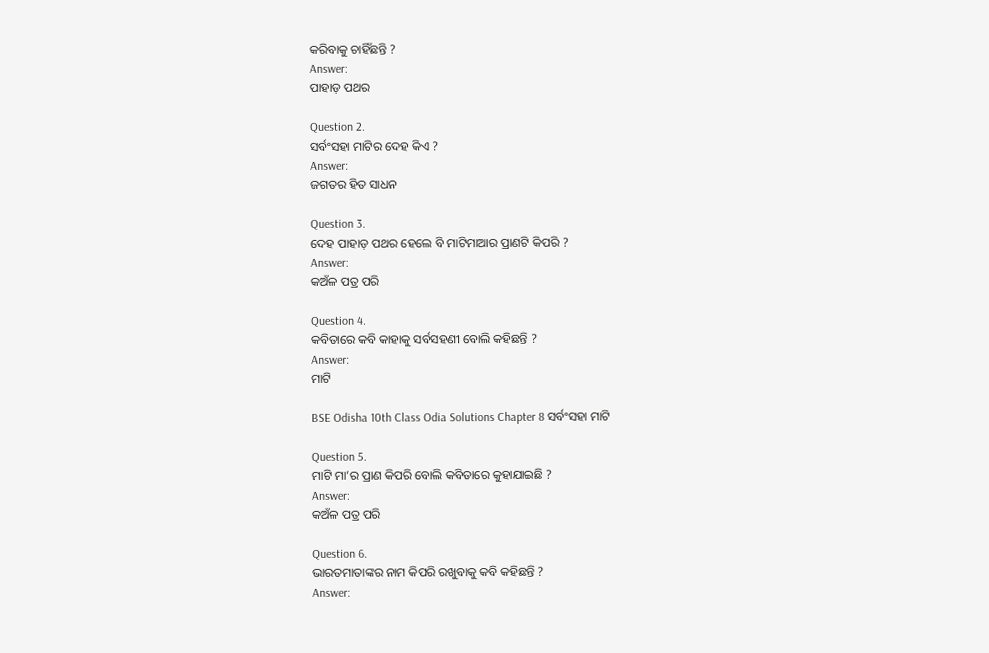କରିବାକୁ ଚାହିଁଛନ୍ତି ?
Answer:
ପାହାଡ଼ ପଥର

Question 2.
ସର୍ବଂସହା ମାଟିର ଦେହ କିଏ ?
Answer:
ଜଗତର ହିତ ସାଧନ

Question 3.
ଦେହ ପାହାଡ଼ ପଥର ହେଲେ ବି ମାଟିମାଆର ପ୍ରାଣଟି କିପରି ?
Answer:
କଅଁଳ ପତ୍ର ପରି

Question 4.
କବିତାରେ କବି କାହାକୁ ସର୍ବସହଣୀ ବୋଲି କହିଛନ୍ତି ?
Answer:
ମାଟି

BSE Odisha 10th Class Odia Solutions Chapter 8 ସର୍ବଂସହା ମାଟି

Question 5.
ମାଟି ମା’ର ପ୍ରାଣ କିପରି ବୋଲି କବିତାରେ କୁହାଯାଇଛି ?
Answer:
କଅଁଳ ପତ୍ର ପରି

Question 6.
ଭାରତମାତାଙ୍କର ନାମ କିପରି ରଖୁବାକୁ କବି କହିଛନ୍ତି ?
Answer: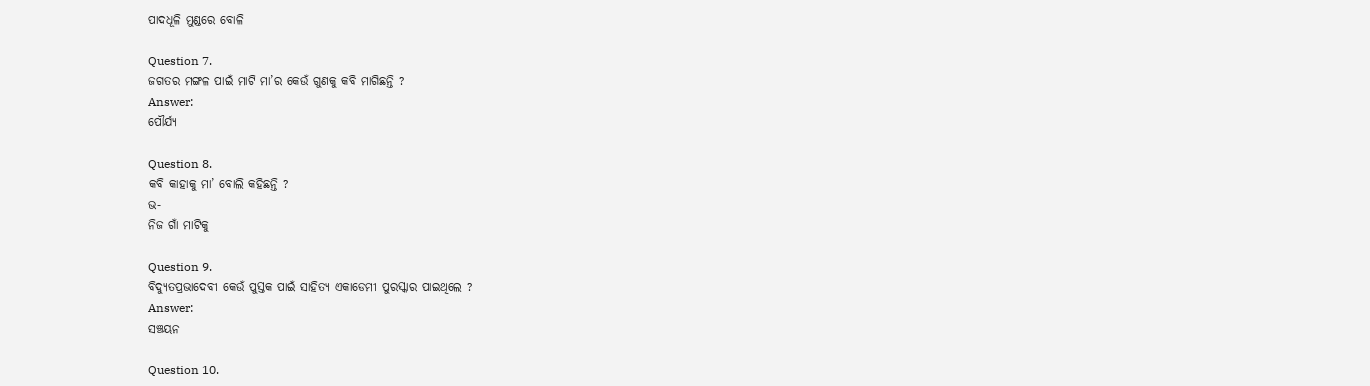ପାଦଧୂଳି ମୁଣ୍ଡରେ ବୋଳି

Question 7.
ଜଗତର ମଙ୍ଗଳ ପାଇଁ ମାଟି ମା’ର କେଉଁ ଗୁଣକୁ କବି ମାଗିଛନ୍ତି ?
Answer:
ପୌର୍ଯ୍ୟ

Question 8.
କବି କାହାକୁ ମା’ ବୋଲି କହିଛନ୍ତି ?
ଭ-
ନିଜ ଗାଁ ମାଟିକୁ

Question 9.
ବିଦ୍ୟୁତପ୍ରଭାଦେବୀ କେଉଁ ପୁସ୍ତକ ପାଇଁ ସାହିତ୍ୟ ଏକାଡେମୀ ପୁରସ୍କାର ପାଇଥିଲେ ?
Answer:
ସଞ୍ଚୟନ

Question 10.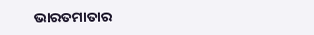ଭାରତମାତାର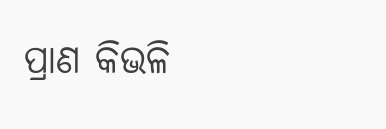ପ୍ରାଣ କିଭଳି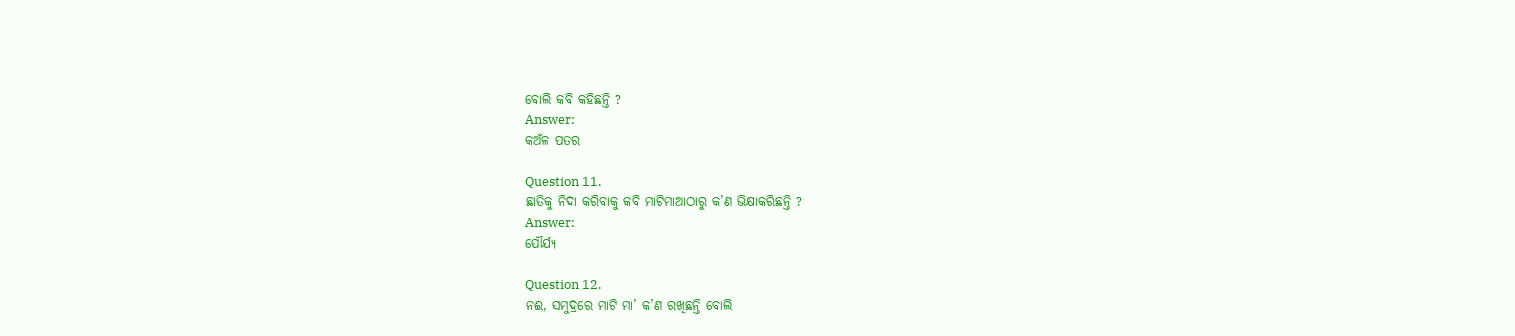ବୋଲି କବି କହିଛନ୍ତି ?
Answer:
କଅଁଳ ପତର

Question 11.
ଛାତିକୁ ନିଦା କରିବାକୁ କବି ମାଟିମାଆଠାରୁ କ’ଣ ଭିକ୍ଷାକରିଛନ୍ତି ?
Answer:
ପୌର୍ଯ୍ୟ

Question 12.
ନଈ, ସମୁଦ୍ରରେ ମାଟି ମା’ କ’ଣ ରଖିଛନ୍ତି ବୋଲି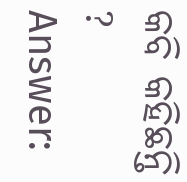କବି କହିଛନ୍ତି ?
Answer: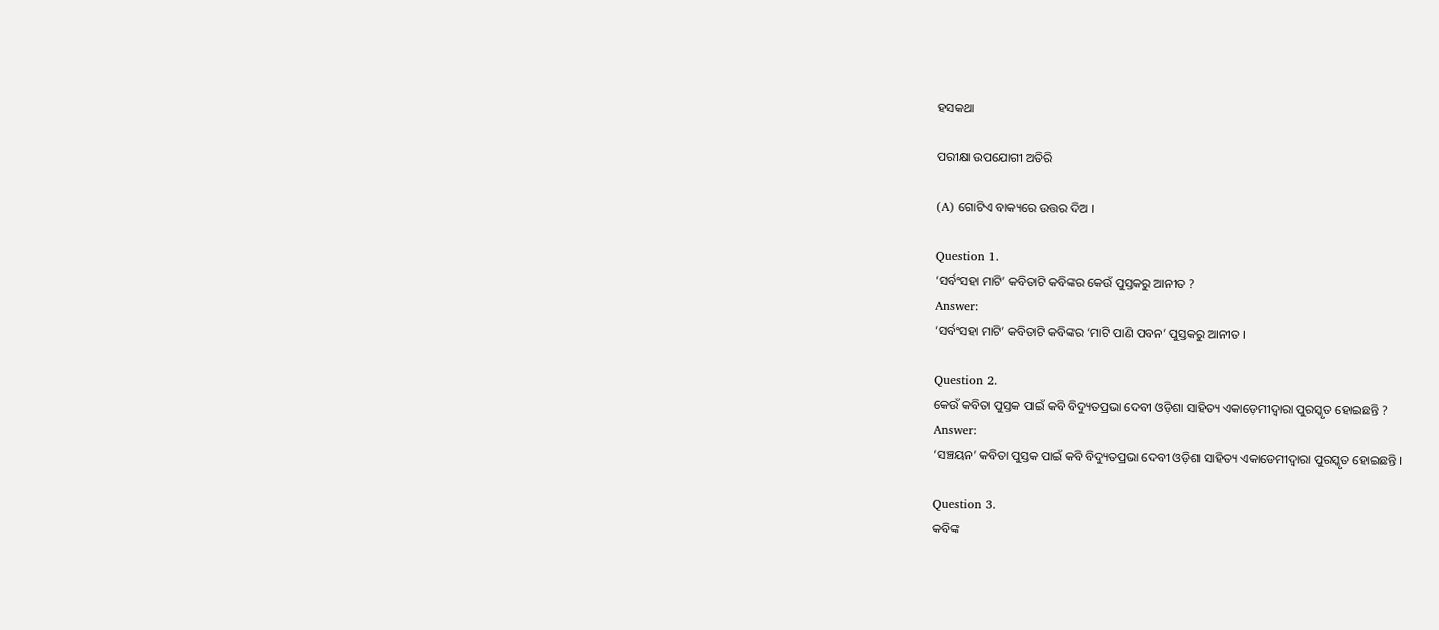ହସକଥା

ପରୀକ୍ଷା ଉପଯୋଗୀ ଅତିରି

(A) ଗୋଟିଏ ବାକ୍ୟରେ ଉତ୍ତର ଦିଅ ।

Question 1.
‘ସର୍ବଂସହା ମାଟି’ କବିତାଟି କବିଙ୍କର କେଉଁ ପୁସ୍ତକରୁ ଆନୀତ ?
Answer:
‘ସର୍ବଂସହା ମାଟି’ କବିତାଟି କବିଙ୍କର ‘ମାଟି ପାଣି ପବନ’ ପୁସ୍ତକରୁ ଆନୀତ ।

Question 2.
କେଉଁ କବିତା ପୁସ୍ତକ ପାଇଁ କବି ବିଦ୍ୟୁତପ୍ରଭା ଦେବୀ ଓଡ଼ିଶା ସାହିତ୍ୟ ଏକାଡ଼େମୀଦ୍ୱାରା ପୁରସ୍କୃତ ହୋଇଛନ୍ତି ?
Answer:
‘ସଞ୍ଚୟନ’ କବିତା ପୁସ୍ତକ ପାଇଁ କବି ବିଦ୍ୟୁତପ୍ରଭା ଦେବୀ ଓଡ଼ିଶା ସାହିତ୍ୟ ଏକାଡେମୀଦ୍ୱାରା ପୁରସ୍କୃତ ହୋଇଛନ୍ତି ।

Question 3.
କବିଙ୍କ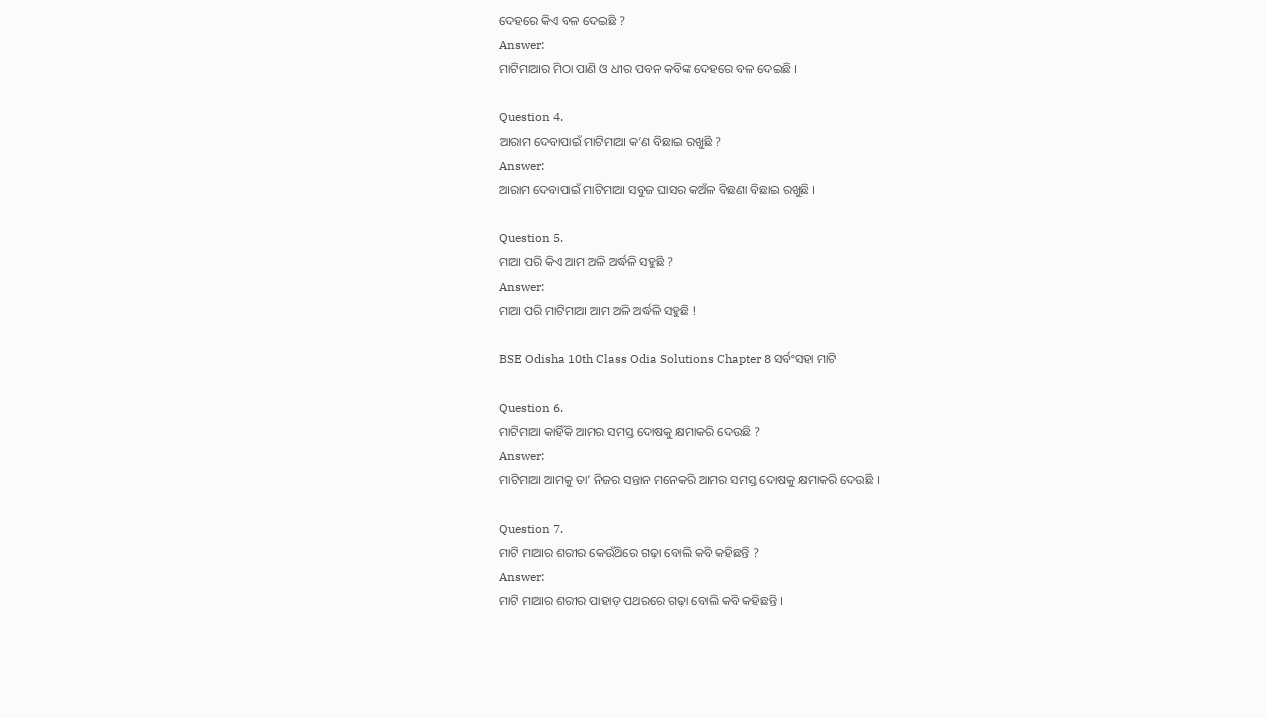ଦେହରେ କିଏ ବଳ ଦେଇଛି ?
Answer:
ମାଟିମାଆର ମିଠା ପାଣି ଓ ଧୀର ପବନ କବିଙ୍କ ଦେହରେ ବଳ ଦେଇଛି ।

Question 4.
ଆରାମ ଦେବାପାଇଁ ମାଟିମାଆ କ’ଣ ବିଛାଇ ରଖୁଛି ?
Answer:
ଆରାମ ଦେବାପାଇଁ ମାଟିମାଆ ସବୁଜ ଘାସର କଅଁଳ ବିଛଣା ବିଛାଇ ରଖୁଛି ।

Question 5.
ମାଆ ପରି କିଏ ଆମ ଅଳି ଅର୍ଦ୍ଧଳି ସହୁଛି ?
Answer:
ମାଆ ପରି ମାଟିମାଆ ଆମ ଅଳି ଅର୍ଦ୍ଧଳି ସହୁଛି !

BSE Odisha 10th Class Odia Solutions Chapter 8 ସର୍ବଂସହା ମାଟି

Question 6.
ମାଟିମାଆ କାହିଁକି ଆମର ସମସ୍ତ ଦୋଷକୁ କ୍ଷମାକରି ଦେଉଛି ?
Answer:
ମାଟିମାଆ ଆମକୁ ତା’ ନିଜର ସନ୍ତାନ ମନେକରି ଆମର ସମସ୍ତ ଦୋଷକୁ କ୍ଷମାକରି ଦେଉଛି ।

Question 7.
ମାଟି ମାଆର ଶରୀର କେଉଁଥ‌ିରେ ଗଢ଼ା ବୋଲି କବି କହିଛନ୍ତି ?
Answer:
ମାଟି ମାଆର ଶରୀର ପାହାଡ଼ ପଥରରେ ଗଢ଼ା ବୋଲି କବି କହିଛନ୍ତି ।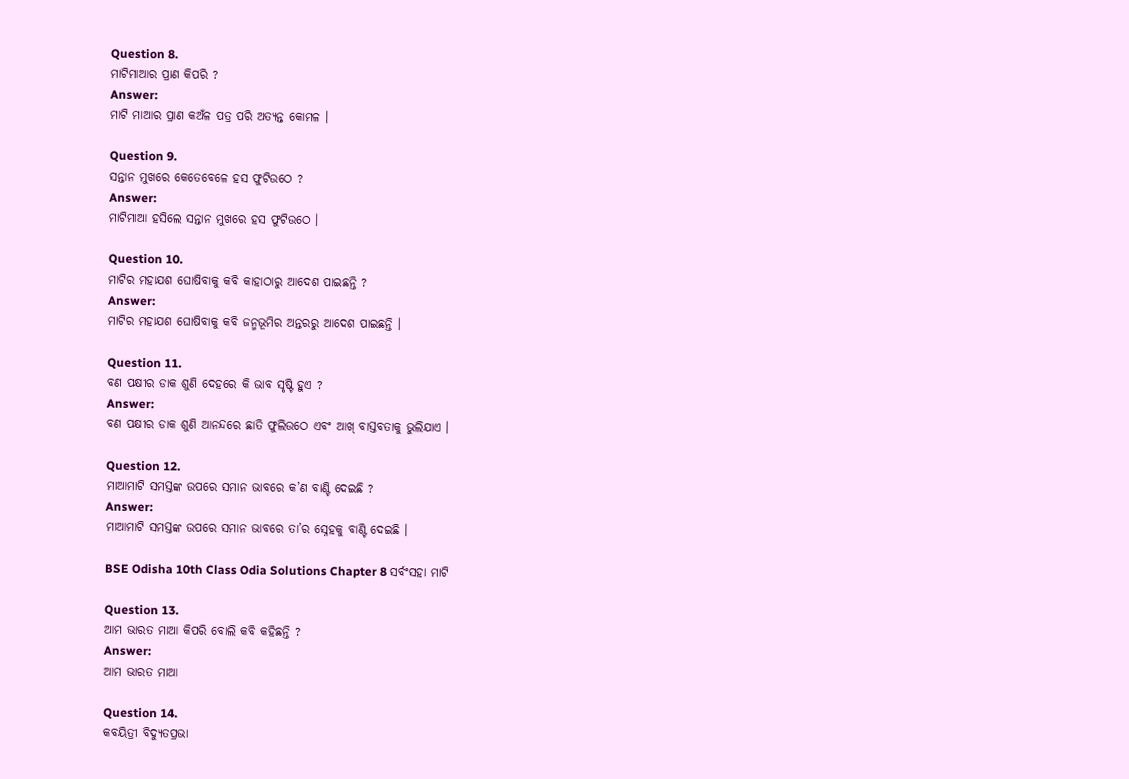Question 8.
ମାଟିମାଆର ପ୍ରାଣ କିପରି ?
Answer:
ମାଟି ମାଆର ପ୍ରାଣ କଅଁଳ ପତ୍ର ପରି ଅତ୍ୟନ୍ତ କୋମଳ ।

Question 9.
ସନ୍ତାନ ମୁଖରେ କେତେବେଳେ ହସ ଫୁଟିଉଠେ ?
Answer:
ମାଟିମାଆ ହସିଲେ ସନ୍ତାନ ମୁଖରେ ହସ ଫୁଟିଉଠେ ।

Question 10.
ମାଟିର ମହାଯଶ ଘୋଷିବାକୁ କବି କାହାଠାରୁ ଆଦେଶ ପାଇଛନ୍ତି ?
Answer:
ମାଟିର ମହାଯଶ ଘୋଷିବାକୁ କବି ଜନ୍ମଭୂମିର ଅନ୍ତରରୁ ଆଦେଶ ପାଇଛନ୍ତି ।

Question 11.
ବଣ ପକ୍ଷୀର ଡାକ ଶୁଣି ଦେହରେ କି ଭାବ ସୃଷ୍ଟି ହୁଏ ?
Answer:
ବଣ ପକ୍ଷୀର ଡାକ ଶୁଣି ଆନନ୍ଦରେ ଛାତି ଫୁଲିଉଠେ ଏବଂ ଆଖ୍ ବାସ୍ତବତାକୁ ଭୁଲିଯାଏ ।

Question 12.
ମାଆମାଟି ସମସ୍ତଙ୍କ ଉପରେ ସମାନ ଭାବରେ କ’ଣ ବାଣ୍ଟି ଦେଇଛି ?
Answer:
ମାଆମାଟି ସମସ୍ତଙ୍କ ଉପରେ ସମାନ ଭାବରେ ତା’ର ସ୍ନେହକୁ ବାଣ୍ଟି ଦେଇଛି ।

BSE Odisha 10th Class Odia Solutions Chapter 8 ସର୍ବଂସହା ମାଟି

Question 13.
ଆମ ଭାରତ ମାଆ କିପରି ବୋଲି କବି କହିଛନ୍ତି ?
Answer:
ଆମ ଭାରତ ମାଆ

Question 14.
କବୟିତ୍ରୀ ବିଦ୍ୟୁତପ୍ରଭା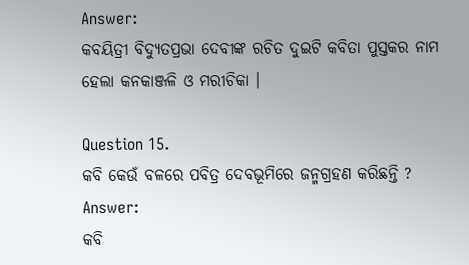Answer:
କବୟିତ୍ରୀ ବିଦ୍ୟୁତପ୍ରଭା ଦେବୀଙ୍କ ରଚିତ ଦୁଇଟି କବିତା ପୁସ୍ତକର ନାମ ହେଲା କନକାଞ୍ଜଳି ଓ ମରୀଚିକା ।

Question 15.
କବି କେଉଁ ବଳରେ ପବିତ୍ର ଦେବଭୂମିରେ ଜନ୍ମଗ୍ରହଣ କରିଛନ୍ତି ?
Answer:
କବି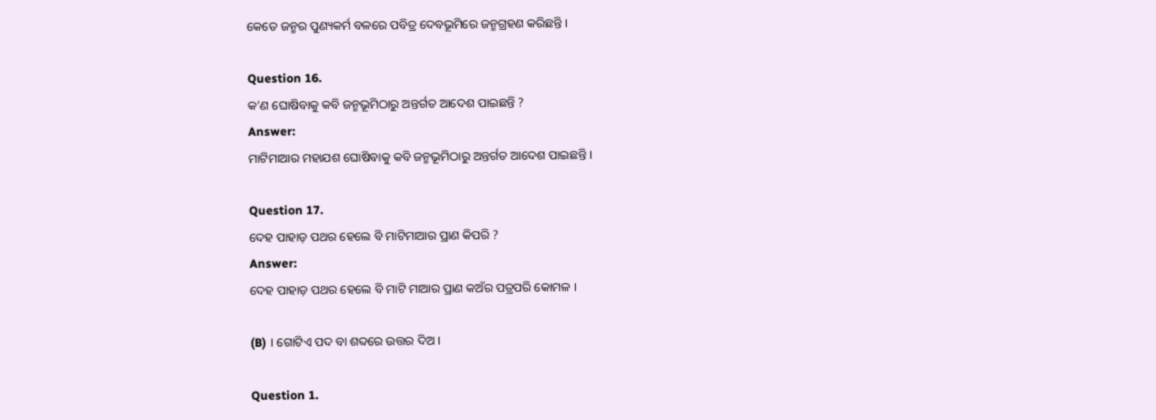କେତେ ଜନ୍ମର ପୁଣ୍ୟକର୍ମ ବଳରେ ପବିତ୍ର ଦେବଭୂମିରେ ଜନ୍ମଗ୍ରହଣ କରିଛନ୍ତି ।

Question 16.
କ’ଣ ଘୋଷିବାକୁ କବି ଜନ୍ମଭୂମିଠାରୁ ଅନ୍ତର୍ଗତ ଆଦେଶ ପାଇଛନ୍ତି ?
Answer:
ମାଟିମାଆର ମହାଯଶ ଘୋଷିବାକୁ କବି ଜନ୍ମଭୂମିଠାରୁ ଅନ୍ତର୍ଗତ ଆଦେଶ ପାଇଛନ୍ତି ।

Question 17.
ଦେହ ପାହାଡ଼ ପଥର ହେଲେ ବି ମାଟିମାଆର ପ୍ରାଣ କିପରି ?
Answer:
ଦେହ ପାହାଡ଼ ପଥର ହେଲେ ବି ମାଟି ମାଆର ପ୍ରାଣ କଅଁର ପତ୍ରପରି କୋମଳ ।

(B) । ଗୋଟିଏ ପଦ ବା ଶବ୍ଦରେ ଉତ୍ତର ଦିଅ ।

Question 1.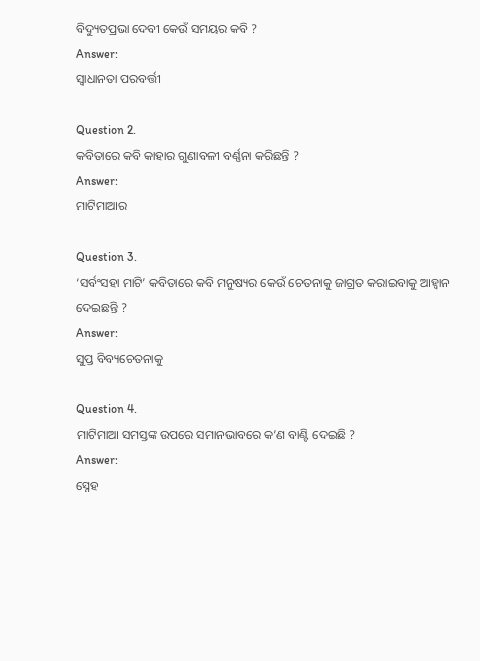ବିଦ୍ୟୁତପ୍ରଭା ଦେବୀ କେଉଁ ସମୟର କବି ?
Answer:
ସ୍ୱାଧାନତା ପରବର୍ତ୍ତୀ

Question 2.
କବିତାରେ କବି କାହାର ଗୁଣାବଳୀ ବର୍ଣ୍ଣନା କରିଛନ୍ତି ?
Answer:
ମାଟିମାଆର

Question 3.
‘ସର୍ବଂସହା ମାଟି’ କବିତାରେ କବି ମନୁଷ୍ୟର କେଉଁ ଚେତନାକୁ ଜାଗ୍ରତ କରାଇବାକୁ ଆହ୍ଵାନ ଦେଇଛନ୍ତି ?
Answer:
ସୁପ୍ତ ବିବ୍ୟଚେତନାକୁ

Question 4.
ମାଟିମାଆ ସମସ୍ତଙ୍କ ଉପରେ ସମାନଭାବରେ କ’ଣ ବାଣ୍ଟି ଦେଇଛି ?
Answer:
ସ୍ନେହ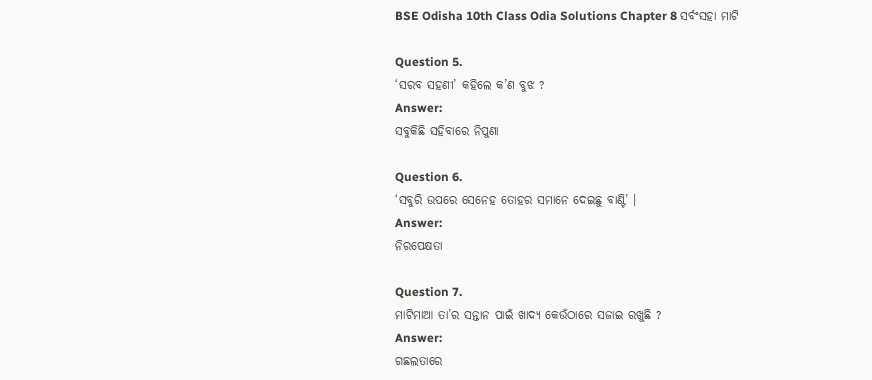BSE Odisha 10th Class Odia Solutions Chapter 8 ସର୍ବଂସହା ମାଟି

Question 5.
‘ସରବ ସହଣୀ’ କହିଲେ କ’ଣ ବୁଝ ?
Answer:
ସବୁକିଛି ସହିବାରେ ନିପୁଣା

Question 6.
‘ସବୁରି ଉପରେ ସେନେହ ତୋହର ସମାନେ ଦେଇଛୁ ବାଣ୍ଟି’ ।
Answer:
ନିରପେକ୍ଷତା

Question 7.
ମାଟିମାଆ ତା’ର ସନ୍ତାନ ପାଇଁ ଖାଦ୍ୟ କେଉଁଠାରେ ସଜାଇ ରଖୁଛି ?
Answer:
ଗଛଲତାରେ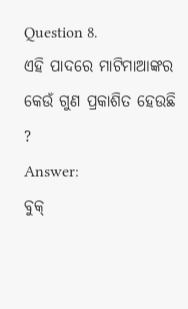Question 8.
ଏହି ପାଦରେ ମାଟିମାଆଙ୍କର କେଉଁ ଗୁଣ ପ୍ରକାଶିତ ହେଉଛି ?
Answer:
ବୁକ୍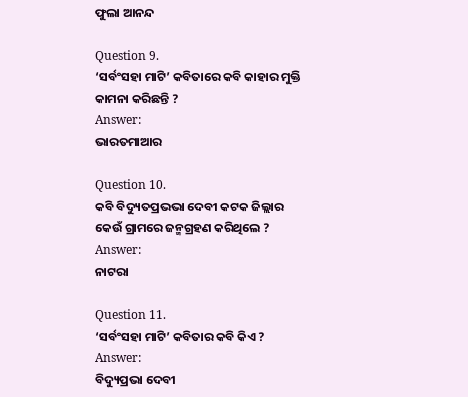ଫୁଲା ଆନନ୍ଦ

Question 9.
‘ସର୍ବଂସହା ମାଟି’ କବିତାରେ କବି କାହାର ମୁକ୍ତି କାମନା କରିଛନ୍ତି ?
Answer:
ଭାରତମାଆର

Question 10.
କବି ବିଦ୍ୟୁତପ୍ରଭଭା ଦେବୀ କଟକ ଜିଲ୍ଲାର କେଉଁ ଗ୍ରାମରେ ଜନ୍ମଗ୍ରହଣ କରିଥିଲେ ?
Answer:
ନାଟରା

Question 11.
‘ସର୍ବଂସହା ମାଟି’ କବିତାର କବି କିଏ ?
Answer:
ବିଦ୍ୟୁପ୍ରଭା ଦେବୀ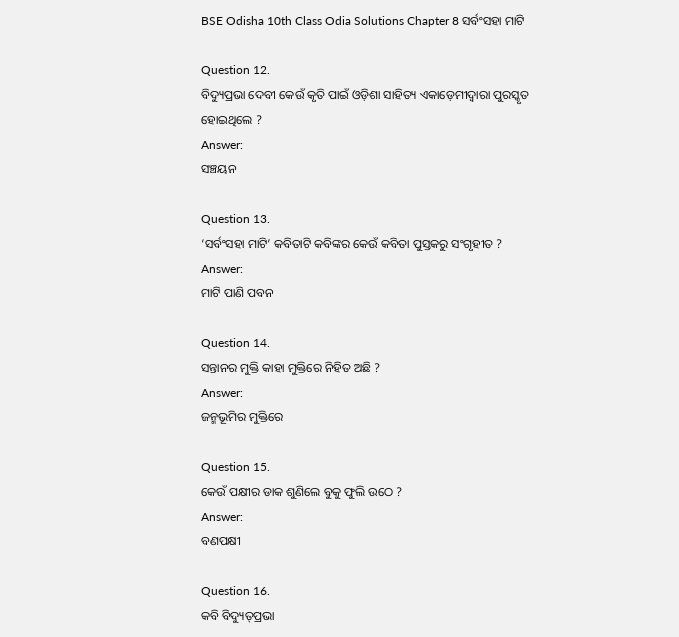BSE Odisha 10th Class Odia Solutions Chapter 8 ସର୍ବଂସହା ମାଟି

Question 12.
ବିଦ୍ୟୁପ୍ରଭା ଦେବୀ କେଉଁ କୃତି ପାଇଁ ଓଡ଼ିଶା ସାହିତ୍ୟ ଏକାଡ଼େମୀଦ୍ଵାରା ପୁରସ୍କୃତ ହୋଇଥିଲେ ?
Answer:
ସଞ୍ଚୟନ

Question 13.
‘ସର୍ବଂସହା ମାଟି’ କବିତାଟି କବିଙ୍କର କେଉଁ କବିତା ପୁସ୍ତକରୁ ସଂଗୃହୀତ ?
Answer:
ମାଟି ପାଣି ପବନ

Question 14.
ସନ୍ତାନର ମୁକ୍ତି କାହା ମୁକ୍ତିରେ ନିହିତ ଅଛି ?
Answer:
ଜନ୍ମଭୂମିର ମୁକ୍ତିରେ

Question 15.
କେଉଁ ପକ୍ଷୀର ଡାକ ଶୁଣିଲେ ବୁକୁ ଫୁଲି ଉଠେ ?
Answer:
ବଣପକ୍ଷୀ

Question 16.
କବି ବିଦ୍ୟୁତ୍‌ପ୍ରଭା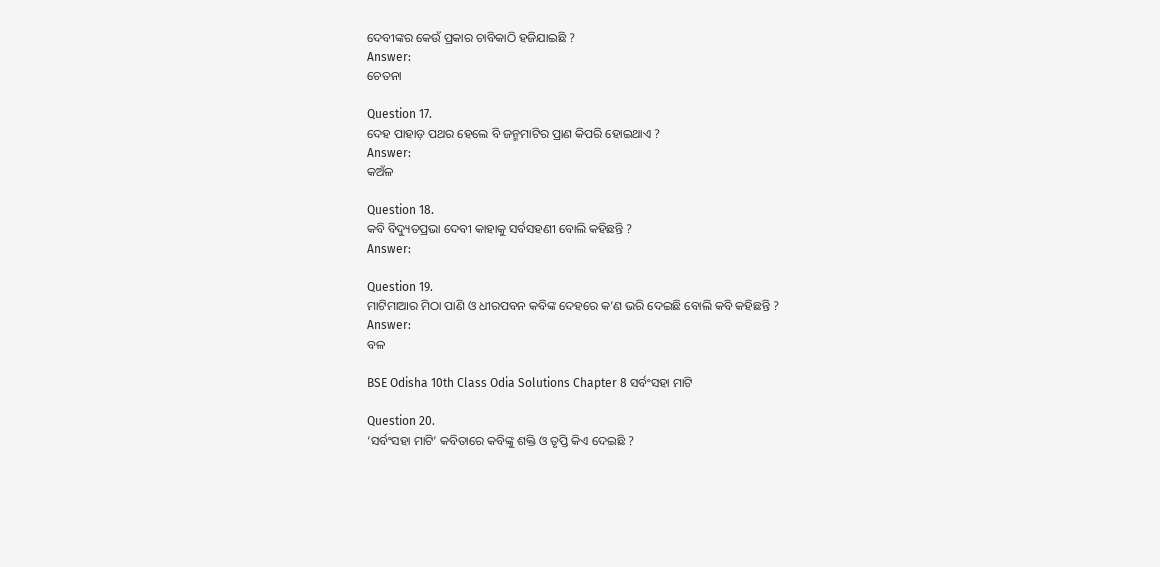ଦେବୀଙ୍କର କେଉଁ ପ୍ରକାର ଚାବିକାଠି ହଜିଯାଇଛି ?
Answer:
ଚେତନା

Question 17.
ଦେହ ପାହାଡ଼ ପଥର ହେଲେ ବି ଜନ୍ମମାଟିର ପ୍ରାଣ କିପରି ହୋଇଥାଏ ?
Answer:
କଅଁଳ

Question 18.
କବି ବିଦ୍ୟୁତପ୍ରଭା ଦେବୀ କାହାକୁ ସର୍ବସହଣୀ ବୋଲି କହିଛନ୍ତି ?
Answer:

Question 19.
ମାଟିମାଆର ମିଠା ପାଣି ଓ ଧୀରପବନ କବିଙ୍କ ଦେହରେ କ’ଣ ଭରି ଦେଇଛି ବୋଲି କବି କହିଛନ୍ତି ?
Answer:
ବଳ

BSE Odisha 10th Class Odia Solutions Chapter 8 ସର୍ବଂସହା ମାଟି

Question 20.
‘ସର୍ବଂସହା ମାଟି’ କବିତାରେ କବିଙ୍କୁ ଶକ୍ତି ଓ ତୃପ୍ତି କିଏ ଦେଇଛି ?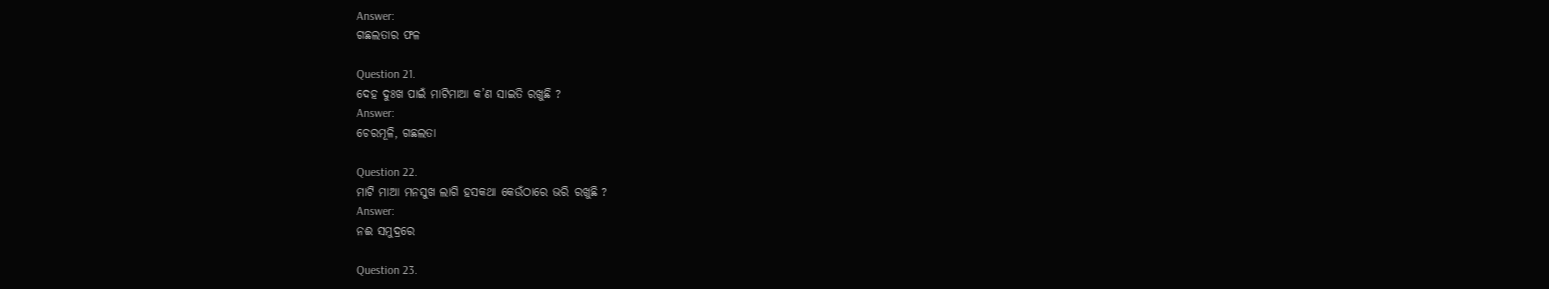Answer:
ଗଛଲତାର ଫଳ

Question 21.
ଦେହ ଦୁଃଖ ପାଇଁ ମାଟିମାଆ କ’ଣ ସାଇତି ରଖୁଛି ?
Answer:
ଚେରମୂଳି, ଗଛଲତା

Question 22.
ମାଟି ମାଆ ମନସୁଖ ଲାଗି ହସକଥା କେଉଁଠାରେ ଭରି ରଖୁଛି ?
Answer:
ନଈ ସମୁଦ୍ରରେ

Question 23.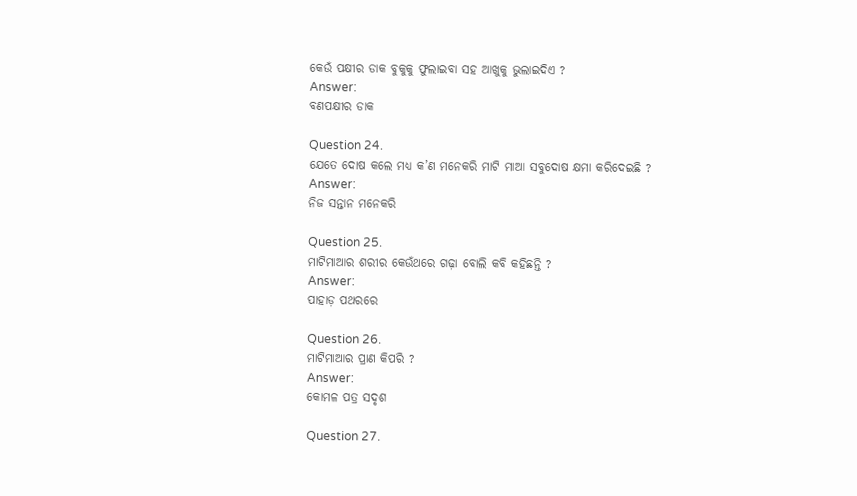କେଉଁ ପକ୍ଷୀର ଡାକ ବୁକୁକୁ ଫୁଲାଇବା ସହ ଆଖୁକୁ ଭୁଲାଇଦିଏ ?
Answer:
ବଣପକ୍ଷୀର ଡାକ

Question 24.
ଯେତେ ଦୋଷ କଲେ ମଧ୍ୟ କ’ଣ ମନେକରି ମାଟି ମାଆ ସବୁଦୋଷ କ୍ଷମା କରିଦେଇଛି ?
Answer:
ନିଜ ସନ୍ତାନ ମନେକରି

Question 25.
ମାଟିମାଆର ଶରୀର କେଉଁଥରେ ଗଢ଼ା ବୋଲି କବି କହିଛନ୍ତି ?
Answer:
ପାହାଡ଼ ପଥରରେ

Question 26.
ମାଟିମାଆର ପ୍ରାଣ କିପରି ?
Answer:
କୋମଳ ପତ୍ର ସଦୃଶ

Question 27.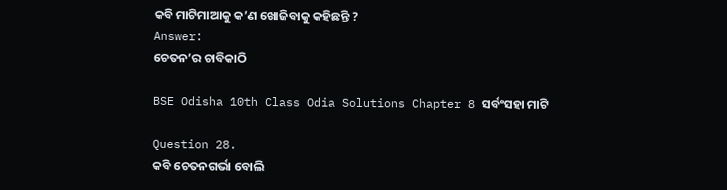କବି ମାଟିମାଆକୁ କ’ଣ ଖୋଜିବାକୁ କହିଛନ୍ତି ?
Answer:
ଚେତନ’ର ଚାବିକାଠି

BSE Odisha 10th Class Odia Solutions Chapter 8 ସର୍ବଂସହା ମାଟି

Question 28.
କବି ଚେତନଗର୍ଭା ବୋଲି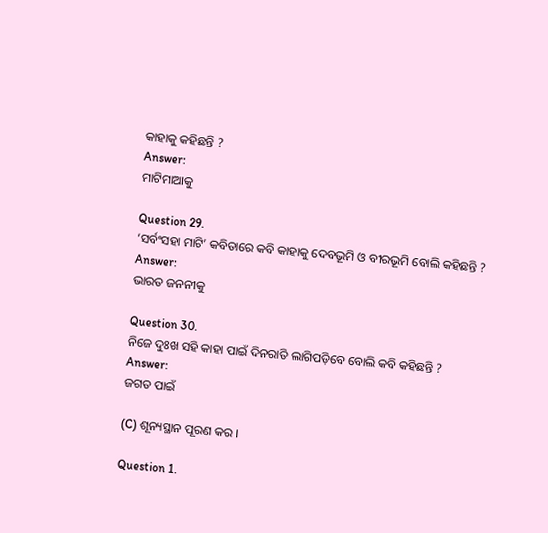କାହାକୁ କହିଛନ୍ତି ?
Answer:
ମାଟିମାଆକୁ

Question 29.
‘ସର୍ବଂସହା ମାଟି’ କବିତାରେ କବି କାହାକୁ ଦେବଭୂମି ଓ ବୀରଭୂମି ବୋଲି କହିଛନ୍ତି ?
Answer:
ଭାରତ ଜନନୀକୁ

Question 30.
ନିଜେ ଦୁଃଖ ସହି କାହା ପାଇଁ ଦିନରାତି ଲାଗିପଡ଼ିବେ ବୋଲି କବି କହିଛନ୍ତି ?
Answer:
ଜଗତ ପାଇଁ

(C) ଶୂନ୍ୟସ୍ଥାନ ପୂରଣ କର ।

Question 1.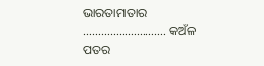ଭାରତାମାତାର ………………………. କଅଁଳ ପତର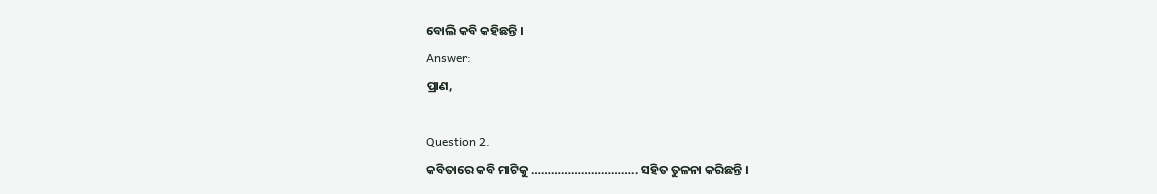ବୋଲି କବି କହିଛନ୍ତି ।
Answer:
ପ୍ରାଣ,

Question 2.
କବିତାରେ କବି ମାଟିକୁ ………………………….. ସହିତ ତୁଳନା କରିଛନ୍ତି ।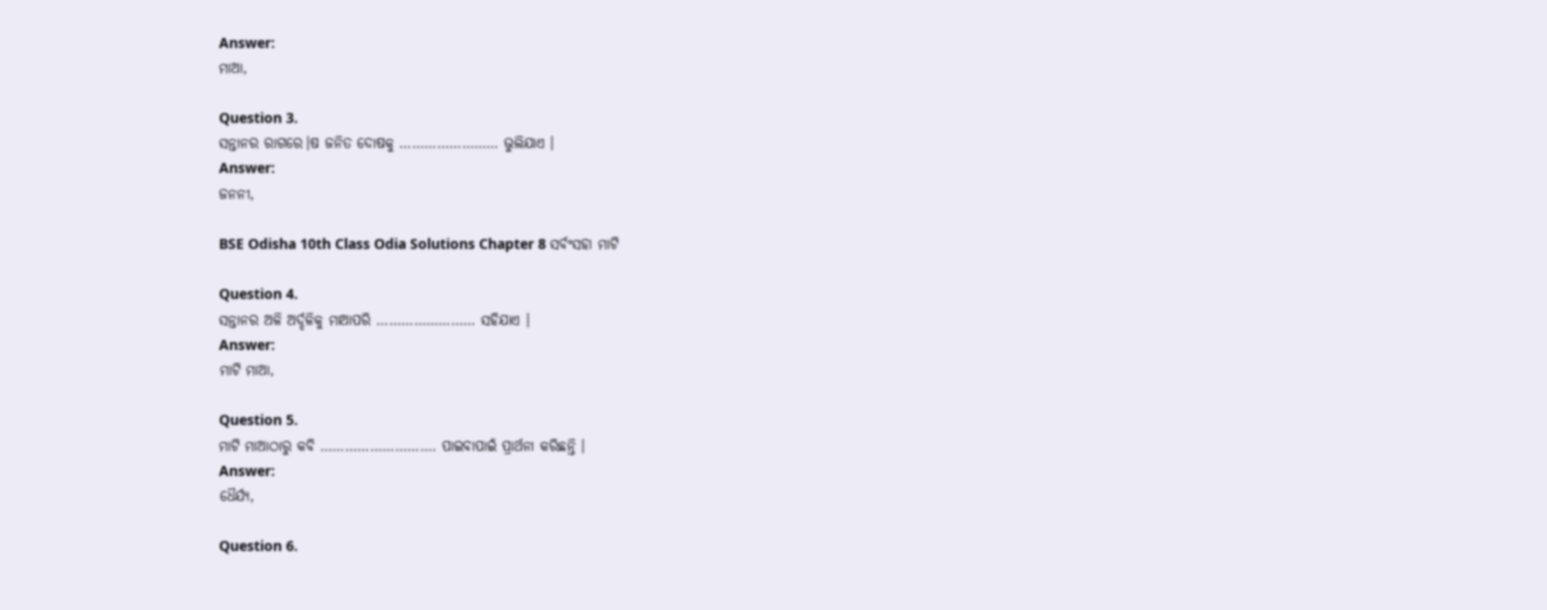Answer:
ମାଆ,

Question 3.
ସନ୍ତାନର ରାଗରେ।ଷ ଜନିତ ଦୋଷକୁ …………………… ଭୁଲିଯାଏ ।
Answer:
ଜନନୀ,

BSE Odisha 10th Class Odia Solutions Chapter 8 ସର୍ବଂସହା ମାଟି

Question 4.
ସନ୍ତାନର ଅଳି ଅର୍ଦ୍ଦଳିକୁ ମାଆପରି …………………… ସହିଯାଏ ।
Answer:
ମାଟି ମାଆ,

Question 5.
ମାଟି ମାଆଠାରୁ କବି ………………………. ପାଇବାପାଇଁ ପ୍ରାର୍ଥନା କରିଛନ୍ତି ।
Answer:
ଧୈର୍ଯ୍ୟ,

Question 6.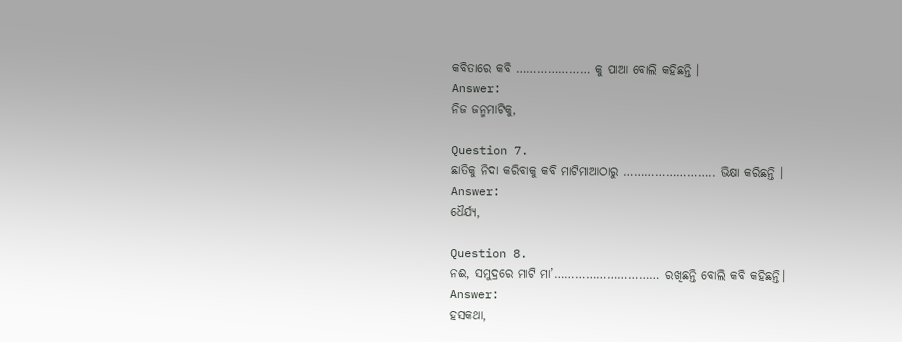କବିତାରେ କବି ………………… କୁ ପାଆ ବୋଲି କହିଛନ୍ତି ।
Answer:
ନିଜ ଜନ୍ମମାଟିକୁ,

Question 7.
ଛାତିକୁ ନିଦା କରିବାକୁ କବି ମାଟିମାଆଠାରୁ …………………….. ଭିକ୍ଷା କରିଛନ୍ତି ।
Answer:
ଧୈର୍ଯ୍ୟ,

Question 8.
ନଈ, ସମୁଦ୍ରରେ ମାଟି ମା’………………………… ରଖିଛନ୍ତି ବୋଲି କବି କହିଛନ୍ତି।
Answer:
ହସକଥା,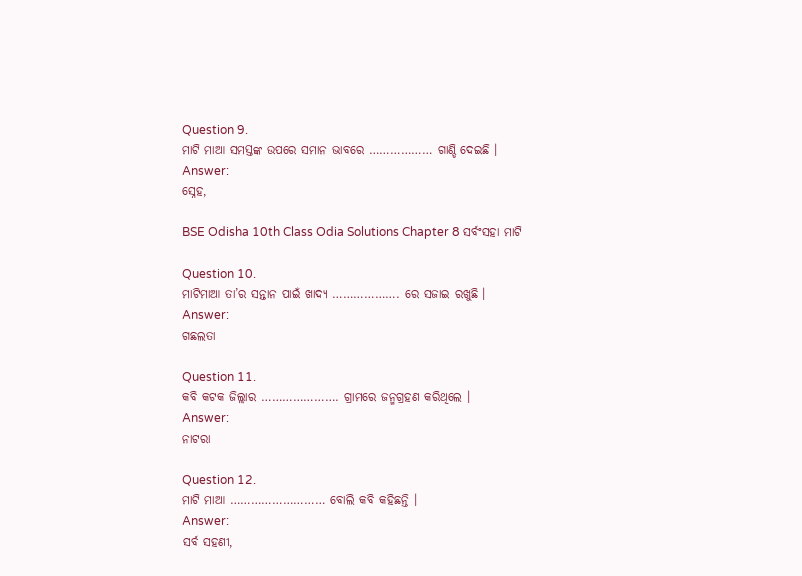Question 9.
ମାଟି ମାଆ ସମସ୍ତଙ୍କ ଉପରେ ସମାନ ଭାବରେ ……………… ଗାଣ୍ଡି ଦେଇଛି ।
Answer:
ସ୍ନେହ,

BSE Odisha 10th Class Odia Solutions Chapter 8 ସର୍ବଂସହା ମାଟି

Question 10.
ମାଟିମାଆ ତା’ର ସନ୍ତାନ ପାଇଁ ଖାଦ୍ୟ ………………. ରେ ସଜାଇ ରଖୁଛି ।
Answer:
ଗଛଲତା

Question 11.
କବି କଟକ ଜିଲ୍ଲାର …………………. ଗ୍ରାମରେ ଜନ୍ମଗ୍ରହଣ କରିଥିଲେ ।
Answer:
ନାଟରା

Question 12.
ମାଟି ମାଆ ……………………… ବୋଲି କବି କହିଛନ୍ତି ।
Answer:
ସର୍ବ ସହଣୀ,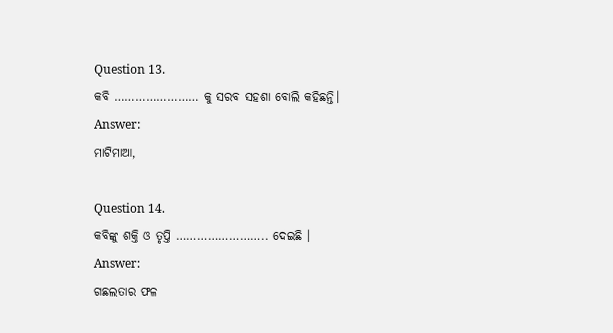Question 13.
କବି …………………… କୁ ସରବ ସହଶା ବୋଲି କହିଛନ୍ତି।
Answer:
ମାଟିମାଆ,

Question 14.
କବିଙ୍କୁ ଶକ୍ତି ଓ ତୃପ୍ତି …………………….. ଦେଇଛି ।
Answer:
ଗଛଲତାର ଫଳ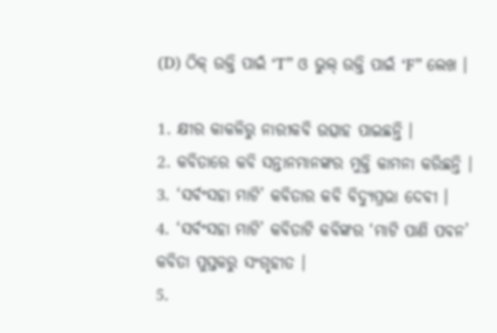(D) ଠିକ୍ ଉକ୍ତି ପାଇଁ ‘T” ଓ ଭୁଲ୍ ଉକ୍ତି ପାଇଁ ‘F” ଲେଖ ।

1. କ୍ଷୀର କାକଳିରୁ ନାରୀକବି ଉତ୍ସାହ ପାଇଛନ୍ତି ।
2. କବିତାରେ କବି ସନ୍ତାନମାନଙ୍କର ମୁକ୍ତି କାମନା କରିଛନ୍ତି ।
3. ‘ସର୍ବଂସହା ମାଟି’ କବିତାର କବି ବିଦ୍ଯୁପ୍ରଭା ଦେବୀ ।
4. ‘ସର୍ବଂସହା ମାଟି’ କବିତାଟି କବିଙ୍କର ‘ମାଟି ପାଣି ପବନ’ କବିତା ପୁସ୍ତକରୁ ସଂଗୃହୀତ ।
5.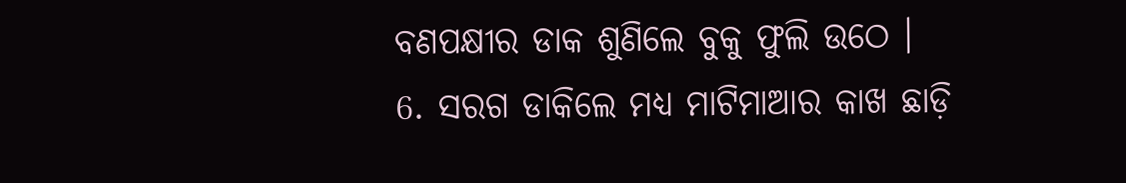ବଣପକ୍ଷୀର ଡାକ ଶୁଣିଲେ ବୁକୁ ଫୁଲି ଉଠେ ।
6. ସରଗ ଡାକିଲେ ମଧ୍ୟ ମାଟିମାଆର କାଖ ଛାଡ଼ି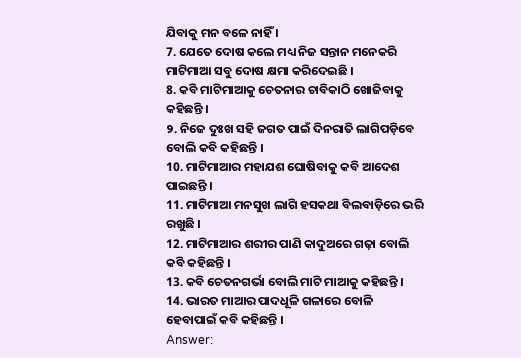ଯିବାକୁ ମନ ବଳେ ନାହିଁ ।
7. ଯେତେ ଦୋଷ କଲେ ମଧ୍ୟ ନିଜ ସନ୍ତାନ ମନେକରି ମାଟିମାଆ ସବୁ ଦୋଷ କ୍ଷମା କରିଦେଇଛି ।
8. କବି ମାଟିମାଆକୁ ଚେତନାର ଚାବିକାଠି ଖୋଜିବାକୁ କହିଛନ୍ତି ।
୨. ନିଜେ ଦୁଃଖ ସହି ଜଗତ ପାଇଁ ଦିନରାତି ଲାଗିପଡ଼ିବେ ବୋଲି କବି କହିଛନ୍ତି ।
10. ମାଟିମାଆର ମହାଯଶ ଘୋଷିବାକୁ କବି ଆଦେଶ ପାଇଛନ୍ତି ।
11. ମାଟିମାଆ ମନସୁଖ ଲାଗି ହସକଥା ବିଲବାଡ଼ିରେ ଭରି ରଖୁଛି ।
12. ମାଟିମାଆର ଶରୀର ପାଣି କାଦୁଅରେ ଗଢ଼ା ବୋଲି କବି କହିଛନ୍ତି ।
13. କବି ଚେତନଗର୍ଭା ବୋଲି ମାଟି ମାଆକୁ କହିଛନ୍ତି ।
14. ଭାରତ ମାଆର ପାଦଧୂଳି ଗଳାରେ ବୋଳି ହେବାପାଇଁ କବି କହିଛନ୍ତି ।
Answer: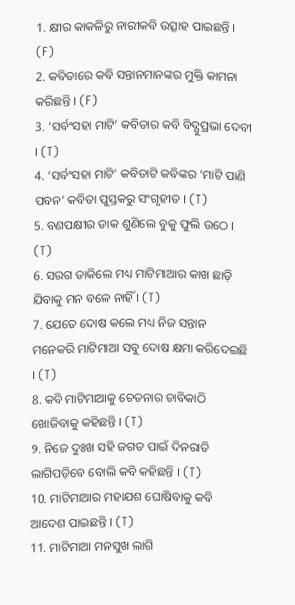1. କ୍ଷୀର କାକଳିରୁ ନାରୀକବି ଉତ୍ସାହ ପାଇଛନ୍ତି । (F)
2. କବିତାରେ କବି ସନ୍ତାନମାନଙ୍କର ମୁକ୍ତି କାମନା କରିଛନ୍ତି । (F)
3. ‘ସର୍ବଂସହା ମାଟି’ କବିତାର କବି ବିଦ୍ଯୁପ୍ରଭା ଦେବୀ । (T)
4. ‘ସର୍ବଂସହା ମାଟି’ କବିତାଟି କବିଙ୍କର ‘ମାଟି ପାଣି ପବନ’ କବିତା ପୁସ୍ତକରୁ ସଂଗୃହୀତ । (T)
5. ବଣପକ୍ଷୀର ଡାକ ଶୁଣିଲେ ବୁକୁ ଫୁଲି ଉଠେ । (T)
6. ସରଗ ଡାକିଲେ ମଧ୍ୟ ମାଟିମାଆର କାଖ ଛାଡ଼ି ଯିବାକୁ ମନ ବଳେ ନାହିଁ । (T)
7. ଯେତେ ଦୋଷ କଲେ ମଧ୍ୟ ନିଜ ସନ୍ତାନ ମନେକରି ମାଟିମାଆ ସବୁ ଦୋଷ କ୍ଷମା କରିଦେଇଛି । (T)
8. କବି ମାଟିମାଆକୁ ଚେତନାର ଚାବିକାଠି ଖୋଜିବାକୁ କହିଛନ୍ତି । (T)
୨. ନିଜେ ଦୁଃଖ ସହି ଜଗତ ପାଇଁ ଦିନରାତି ଲାଗିପଡ଼ିବେ ବୋଲି କବି କହିଛନ୍ତି । (T)
10. ମାଟିମାଆର ମହାଯଶ ଘୋଷିବାକୁ କବି ଆଦେଶ ପାଇଛନ୍ତି । (T)
11. ମାଟିମାଆ ମନସୁଖ ଲାଗି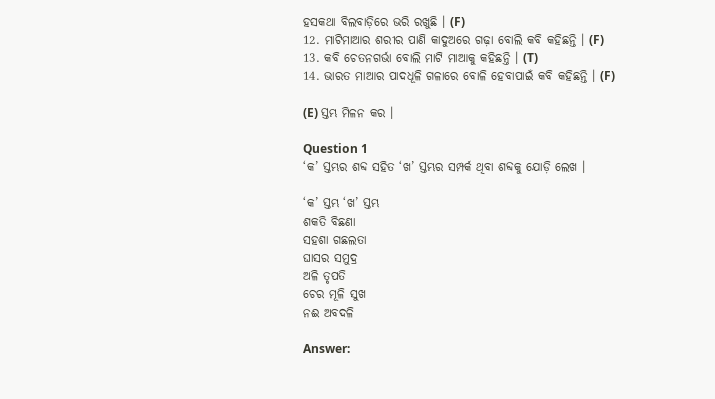ହସକଥା ବିଲବାଡ଼ିରେ ଭରି ରଖୁଛି । (F)
12. ମାଟିମାଆର ଶରୀର ପାଣି କାଦୁଅରେ ଗଢ଼ା ବୋଲି କବି କହିଛନ୍ତି । (F)
13. କବି ଚେତନଗର୍ଭା ବୋଲି ମାଟି ମାଆକୁ କହିଛନ୍ତି । (T)
14. ଭାରତ ମାଆର ପାଦଧୂଳି ଗଳାରେ ବୋଳି ହେବାପାଇଁ କବି କହିଛନ୍ତି । (F)

(E) ସ୍ତମ୍ଭ ମିଳନ କର ।

Question 1
‘କ’ ସ୍ତମ୍ଭର ଶବ୍ଦ ସହିତ ‘ଖ’ ସ୍ତମ୍ଭର ସମ୍ପର୍କ ଥିବା ଶବ୍ଦକୁ ଯୋଡ଼ି ଲେଖ ।

‘କ’ ସ୍ତମ୍ଭ ‘ଖ’ ସ୍ତମ୍ଭ
ଶକତି ବିଛଣା
ସହଶା ଗଛଲତା
ଘାସର ସମୁଦ୍ର
ଅଳି ତୃପତି
ଚେର ମୂଳି ସୁଖ
ନଈ ଅବଦଳି

Answer: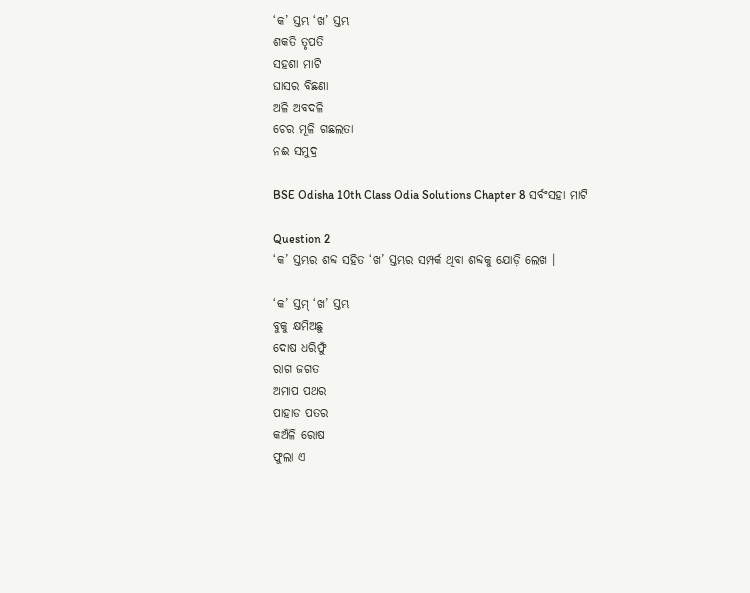‘କ’ ସ୍ତମ୍ଭ ‘ଖ’ ସ୍ତମ୍ଭ
ଶକତି ତୃପତି
ସହଶା ମାଟି
ଘାସର ବିଛଣା
ଅଳି ଅବଦଳି
ଚେର ମୂଳି ଗଛଲତା
ନଈ ସମୁଦ୍ର

BSE Odisha 10th Class Odia Solutions Chapter 8 ସର୍ବଂସହା ମାଟି

Question 2
‘କ’ ସ୍ତମ୍ଭର ଶବ୍ଦ ସହିତ ‘ଖ’ ସ୍ତମ୍ଭର ସମ୍ପର୍କ ଥିବା ଶବ୍ଦକୁ ଯୋଡ଼ି ଲେଖ ।

‘କ’ ସ୍ତମ୍ ‘ଖ’ ସ୍ତମ୍ଭ
ବୁକୁ କ୍ଷମିଅଛୁ
ଦୋଷ ଧରିଫୁଁ
ରାଗ ଜଗତ
ଅମାପ ପଥର
ପାହାଡ ପତର
କଅଁଳି ରୋଷ
ଫୁଲା ଏ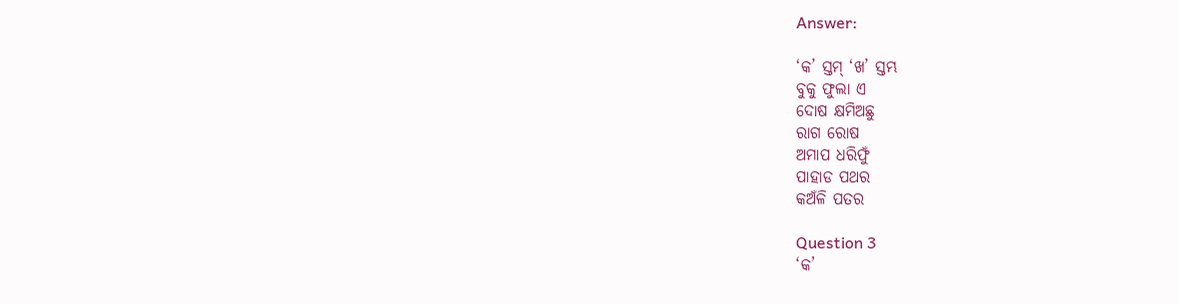Answer:

‘କ’ ସ୍ତମ୍ ‘ଖ’ ସ୍ତମ୍ଭ
ବୁକୁ ଫୁଲା ଏ
ଦୋଷ କ୍ଷମିଅଛୁ
ରାଗ ରୋଷ
ଅମାପ ଧରିଫୁଁ
ପାହାଡ ପଥର
କଅଁଳି ପତର

Question 3
‘କ’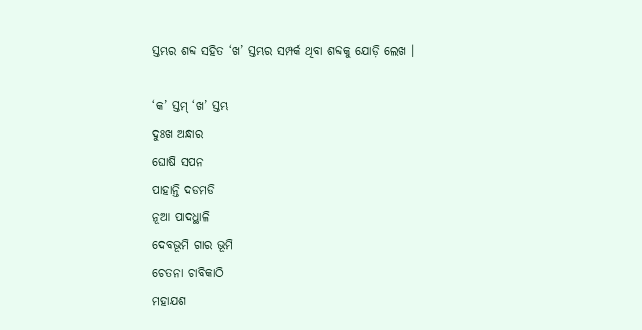ସ୍ତମ୍ଭର ଶବ୍ଦ ସହିତ ‘ଖ’ ସ୍ତମ୍ଭର ସମ୍ପର୍କ ଥିବା ଶବ୍ଦକୁ ଯୋଡ଼ି ଲେଖ ।

‘କ’ ସ୍ତମ୍ ‘ଖ’ ସ୍ତମ୍ଭ
ଦୁଃଖ ଅନ୍ଧାର
ଘୋଷି ସପନ
ପାହାନ୍ତି ଦଡମଡି
ନୂଆ ପାଦଧ୍ଥାଳି
ଦେବଭୂମି ଗାର ଭୂମି
ଚେତନା ଚାବିକାଠି
ମହାଯଶ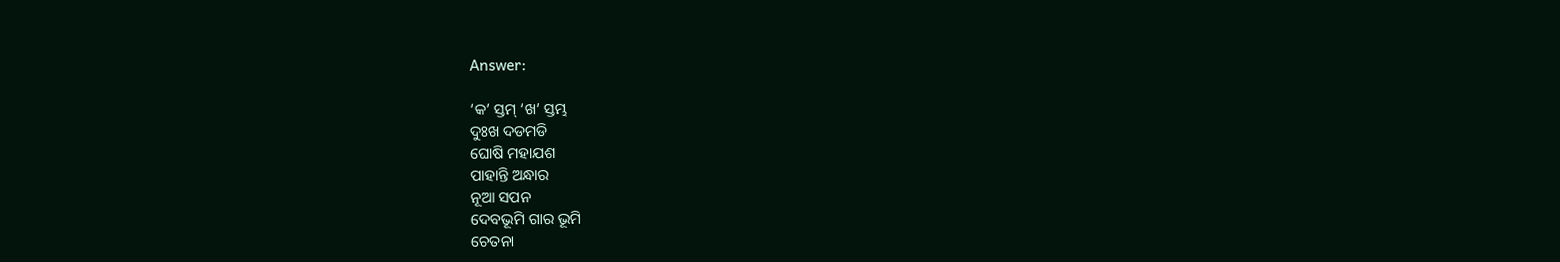Answer:

‘କ’ ସ୍ତମ୍ ‘ଖ’ ସ୍ତମ୍ଭ
ଦୁଃଖ ଦଡମଡି
ଘୋଷି ମହାଯଶ
ପାହାନ୍ତି ଅନ୍ଧାର
ନୂଆ ସପନ
ଦେବଭୂମି ଗାର ଭୂମି
ଚେତନା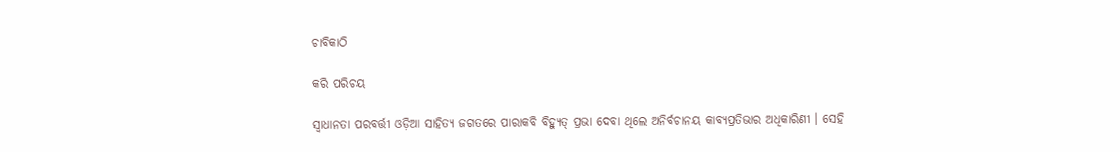ଚାବିକାଠି

କରି ପରିଚୟ

ସ୍ଵାଧାନତା ପରବର୍ତ୍ତୀ ଓଡ଼ିଆ ସାହିତ୍ୟ ଜଗତରେ ପାରାକବି ବିହ୍ୟୁତ୍ ପ୍ରଭା ଦେବା ଥିଲେ ଅନିର୍ବଚାନୟ କାବ୍ୟପ୍ରତିଭାର ଅଧିକାରିଣୀ । ସେହି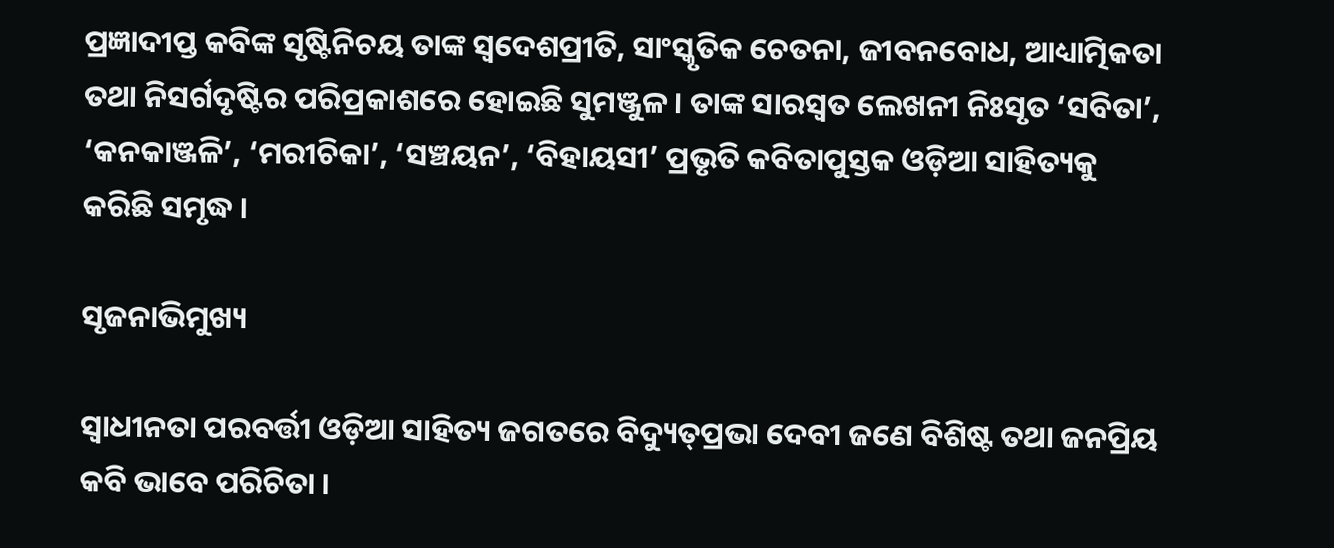ପ୍ରଜ୍ଞାଦୀପ୍ତ କବିଙ୍କ ସୃଷ୍ଟିନିଚୟ ତାଙ୍କ ସ୍ଵଦେଶପ୍ରୀତି, ସାଂସ୍କୃତିକ ଚେତନା, ଜୀବନବୋଧ, ଆଧ୍ୟାତ୍ମିକତା ତଥା ନିସର୍ଗଦୃଷ୍ଟିର ପରିପ୍ରକାଶରେ ହୋଇଛି ସୁମଞ୍ଜୁଳ । ତାଙ୍କ ସାରସ୍ଵତ ଲେଖନୀ ନିଃସୃତ ‘ସବିତା’, ‘କନକାଞ୍ଜଳି’, ‘ମରୀଚିକା’, ‘ସଞ୍ଚୟନ’, ‘ବିହାୟସୀ’ ପ୍ରଭୃତି କବିତାପୁସ୍ତକ ଓଡ଼ିଆ ସାହିତ୍ୟକୁ କରିଛି ସମୃଦ୍ଧ ।

ସୃଜନାଭିମୁଖ୍ୟ

ସ୍ଵାଧୀନତା ପରବର୍ତ୍ତୀ ଓଡ଼ିଆ ସାହିତ୍ୟ ଜଗତରେ ବିଦ୍ୟୁତ୍‌ପ୍ରଭା ଦେବୀ ଜଣେ ବିଶିଷ୍ଟ ତଥା ଜନପ୍ରିୟ କବି ଭାବେ ପରିଚିତା ।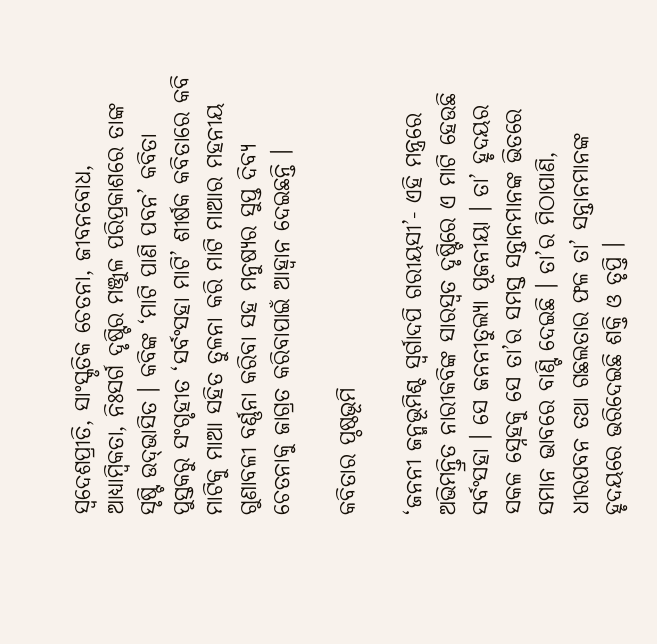ସ୍ଵଦେଶପ୍ରୀତି, ସାଂସ୍କୃତିକ ଚେତନା, ଜୀବନବୋଧ, ଆଧ୍ୟାମ୍ବିକତା, ନିଃସର୍ଗ ଦୃଷ୍ଟିର ମଞ୍ଜୁଳ ପରିପ୍ରକାଶରେ ତାଙ୍କ ସୃଷ୍ଟି ଉଦ୍‌ଭାସିତ । କବିଙ୍କ ‘ମାଟି ପାଣି ପବନ’ କବିତା ପୁସ୍ତକରୁ ସଂଗୃହୀତ ‘ସର୍ବଂସହା ମାଟି’ ଶୀର୍ଷକ କବିତାରେ କବି ମାଟିକୁ ମାଆ ସହିତ ତୁଳନା କରି ମାଟି ମାଆର ମହନୀୟ ଗୁଣାବଳୀ ବର୍ଣ୍ଣନା କରିବା ସହ ମନୁଷ୍ୟର ସୁପ୍ତ ଦିବ୍ଯ ଚେତନାକୁ ଜାଗ୍ରତ କରିବାପାଇଁ ଆହ୍ଵାନ ଦେଇଛନ୍ତି ।

କବିତାର ପ୍ଠଷ୍ଠଭୂମି

‘ଜନନୀ ଜନ୍ମଭୂମିଶ୍ଚ ସ୍ବର୍ଗାଦପି ଗରୀୟସୀ’- ଏହି ମନ୍ତ୍ରରେ ଅଭିମନ୍ତ୍ରିତ ନାରୀକବିଙ୍କ ସାରସ୍ଵତ ଦୃଷ୍ଟିରେ ଏ ମାଟି ହେଉଛି ସର୍ବଂସହା । ସେ ଜନନୀତୁଲ୍ୟା ପୂଜନୀୟା । ତା’ ହୃଦୟର ସକଳ ସ୍ନେହକୁ ସେ ତା’ର ସମସ୍ତ ସନ୍ତାନମାନଙ୍କ ଭିତରେ ସମାନ ଭାବରେ ବାଣ୍ଟି ଦେଇଛି । ତା’ର ମିଠାପାଣି, ଧୀରପବନ ତଥା ଗଛଲତାର ଫଳ ତା’ ସନ୍ତାନମାନଙ୍କ ହୃଦୟରେ ଭରିଦେଇଛି ଶକ୍ତି ଓ ତୃପ୍ତି ।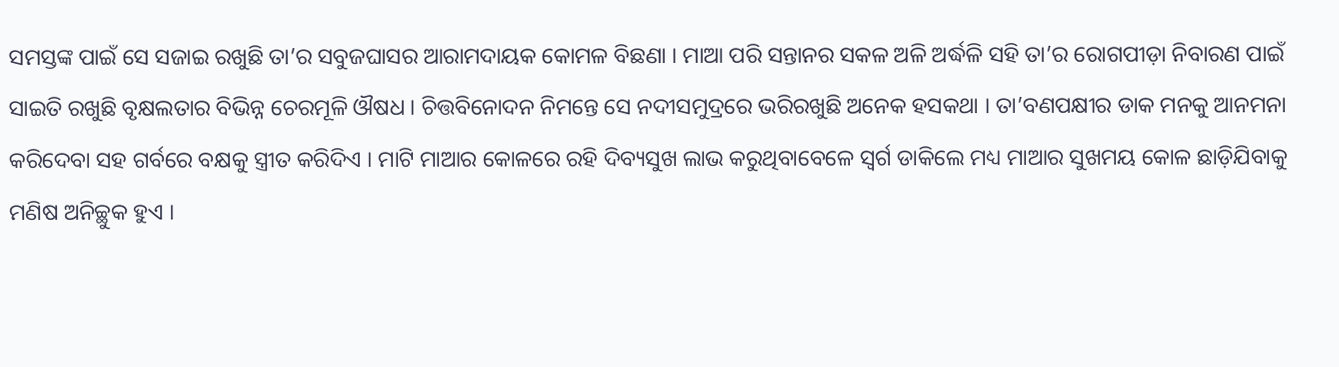ସମସ୍ତଙ୍କ ପାଇଁ ସେ ସଜାଇ ରଖୁଛି ତା’ର ସବୁଜଘାସର ଆରାମଦାୟକ କୋମଳ ବିଛଣା । ମାଆ ପରି ସନ୍ତାନର ସକଳ ଅଳି ଅର୍ଦ୍ଧଳି ସହି ତା’ର ରୋଗପୀଡ଼ା ନିବାରଣ ପାଇଁ ସାଇତି ରଖୁଛି ବୃକ୍ଷଲତାର ବିଭିନ୍ନ ଚେରମୂଳି ଔଷଧ । ଚିତ୍ତବିନୋଦନ ନିମନ୍ତେ ସେ ନଦୀସମୁଦ୍ରରେ ଭରିରଖୁଛି ଅନେକ ହସକଥା । ତା’ବଣପକ୍ଷୀର ଡାକ ମନକୁ ଆନମନା କରିଦେବା ସହ ଗର୍ବରେ ବକ୍ଷକୁ ସ୍ତ୍ରୀତ କରିଦିଏ । ମାଟି ମାଆର କୋଳରେ ରହି ଦିବ୍ୟସୁଖ ଲାଭ କରୁଥିବାବେଳେ ସ୍ଵର୍ଗ ଡାକିଲେ ମଧ୍ୟ ମାଆର ସୁଖମୟ କୋଳ ଛାଡ଼ିଯିବାକୁ ମଣିଷ ଅନିଚ୍ଛୁକ ହୁଏ ।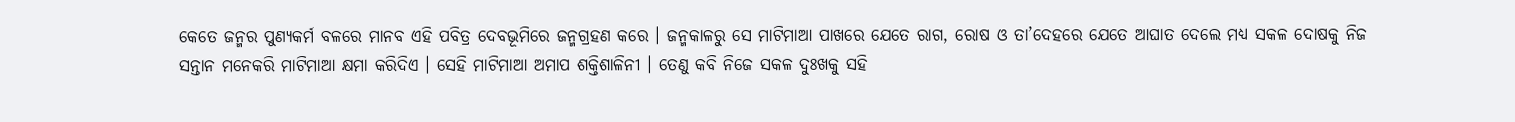କେତେ ଜନ୍ମର ପୁଣ୍ୟକର୍ମ ବଳରେ ମାନବ ଏହି ପବିତ୍ର ଦେବଭୂମିରେ ଜନ୍ମଗ୍ରହଣ କରେ । ଜନ୍ମକାଳରୁ ସେ ମାଟିମାଆ ପାଖରେ ଯେତେ ରାଗ, ରୋଷ ଓ ତା’ଦେହରେ ଯେତେ ଆଘାତ ଦେଲେ ମଧ୍ୟ ସକଳ ଦୋଷକୁ ନିଜ ସନ୍ତାନ ମନେକରି ମାଟିମାଆ କ୍ଷମା କରିଦିଏ । ସେହି ମାଟିମାଆ ଅମାପ ଶକ୍ତିଶାଳିନୀ । ତେଣୁ କବି ନିଜେ ସକଳ ଦୁଃଖକୁ ସହି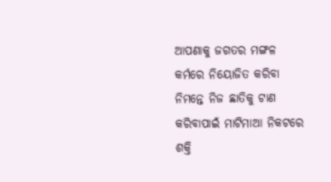ଆପଣାକୁ ଜଗତର ମଙ୍ଗଳ କର୍ମରେ ନିୟୋଜିତ କରିବା ନିମନ୍ତେ ନିଜ ଛାତିକୁ ଟାଣ କରିବାପାଇଁ ମାଟିମାଆ ନିକଟରେ ଶକ୍ତି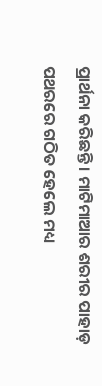ପ୍ରାର୍ଥନା କରିଛନ୍ତି । ମାଟିମାଆର ଶରୀର ପାହାଡ଼ ପଥରରେ ଗଠିତ ହେଲେ ମଧ୍ୟ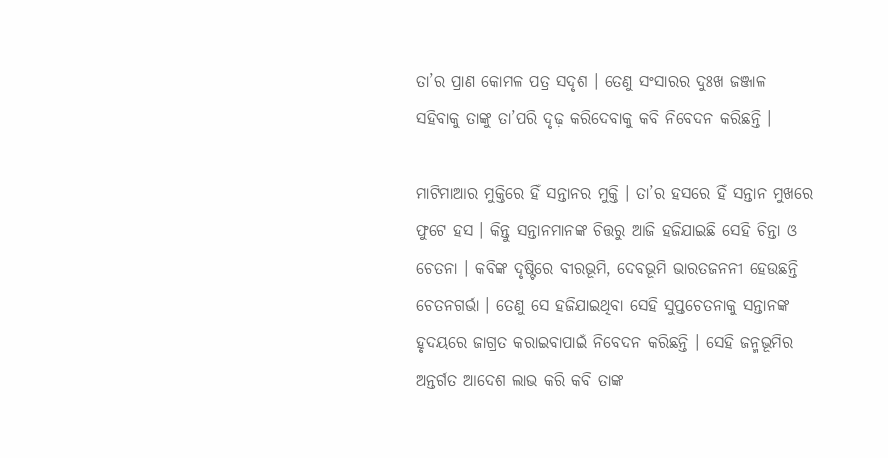ତା’ର ପ୍ରାଣ କୋମଳ ପତ୍ର ସଦୃଶ । ତେଣୁ ସଂସାରର ଦୁଃଖ ଜଞ୍ଜାଳ ସହିବାକୁ ତାଙ୍କୁ ତା’ପରି ଦୃଢ଼ କରିଦେବାକୁ କବି ନିବେଦନ କରିଛନ୍ତି ।

ମାଟିମାଆର ମୁକ୍ତିରେ ହିଁ ସନ୍ତାନର ମୁକ୍ତି । ତା’ର ହସରେ ହିଁ ସନ୍ତାନ ମୁଖରେ ଫୁଟେ ହସ । କିନ୍ତୁ ସନ୍ତାନମାନଙ୍କ ଚିତ୍ତରୁ ଆଜି ହଜିଯାଇଛି ସେହି ଚିନ୍ତା ଓ ଚେତନା । କବିଙ୍କ ଦୃଷ୍ଟିରେ ବୀରଭୂମି, ଦେବଭୂମି ଭାରତଜନନୀ ହେଉଛନ୍ତି ଚେତନଗର୍ଭା । ତେଣୁ ସେ ହଜିଯାଇଥିବା ସେହି ସୁପ୍ତଚେତନାକୁ ସନ୍ତାନଙ୍କ ହୃଦୟରେ ଜାଗ୍ରତ କରାଇବାପାଇଁ ନିବେଦନ କରିଛନ୍ତି । ସେହି ଜନ୍ମଭୂମିର ଅନ୍ତର୍ଗତ ଆଦେଶ ଲାଭ କରି କବି ତାଙ୍କ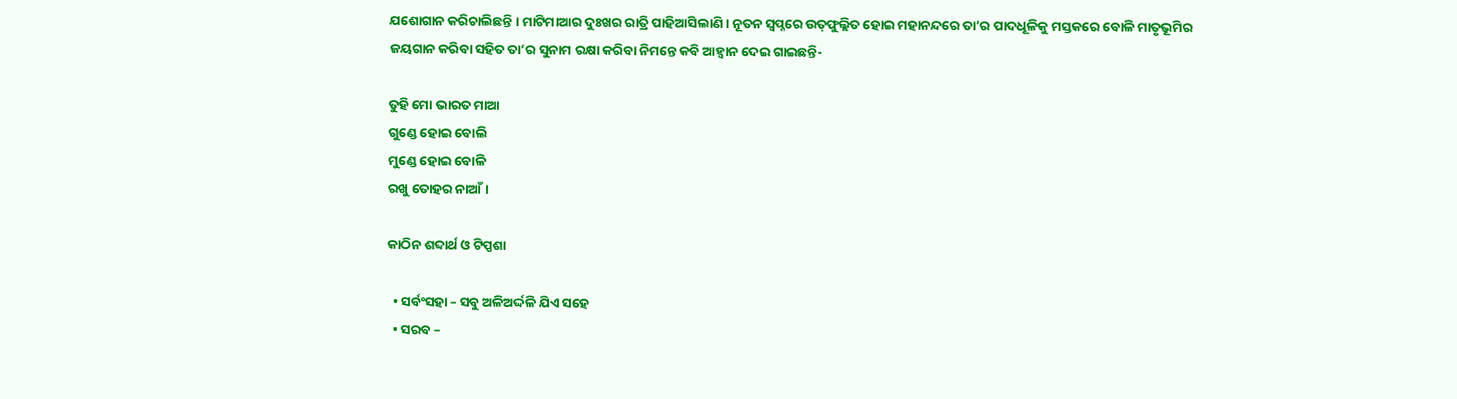ଯଶୋଗାନ କରିଚାଲିଛନ୍ତି । ମାଟିମାଆର ଦୁଃଖର ରାତ୍ରି ପାହିଆସିଲାଣି । ନୂତନ ସ୍ଵପ୍ନରେ ଉତ୍‌ଫୁଲ୍ଲିତ ହୋଇ ମହାନନ୍ଦରେ ତା’ର ପାଦଧୂଳିକୁ ମସ୍ତକରେ ବୋଳି ମାତୃଭୂମିର ଜୟଗାନ କରିବା ସହିତ ତା’ର ସୁନାମ ରକ୍ଷା କରିବା ନିମନ୍ତେ କବି ଆହ୍ୱାନ ଦେଇ ଗାଇଛନ୍ତି-

ତୁହି ମୋ ଭାରତ ମାଆ
ଗୁଣ୍ଡେ ହୋଇ ବୋଲି
ମୁଣ୍ଡେ ହୋଇ ବୋଳି
ରଖୁ ତୋହର ନାଆଁ ।

କାଠିନ ଶବ୍ଦାର୍ଥ ଓ ଟିପ୍ପଶା

  • ସର୍ବଂସହା – ସବୁ ଅଳିଅର୍ଦ୍ଦଳି ଯିଏ ସହେ
  • ସରବ –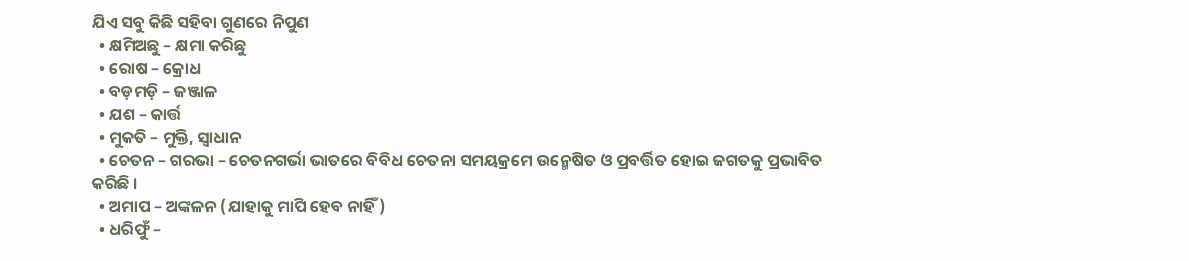ଯିଏ ସବୁ କିଛି ସହିବା ଗୁଣରେ ନିପୁଣ
  • କ୍ଷମିଅଛୁ – କ୍ଷମା କରିଛୁ
  • ରୋଷ – କ୍ରୋଧ
  • ବଡ଼ମଡ଼ି – ଜଞ୍ଜାଳ
  • ଯଶ – କାର୍ତ୍ତ
  • ମୁକତି – ମୁକ୍ତି, ସ୍ୱାଧାନ
  • ଚେତନ – ଗରଭା – ଚେତନଗର୍ଭା ଭାତରେ ବିବିଧ ଚେତନା ସମୟକ୍ରମେ ଉନ୍ମେଷିତ ଓ ପ୍ରବର୍ତ୍ତିତ ହୋଇ ଜଗତକୁ ପ୍ରଭାବିତ କରିଛି ।
  • ଅମାପ – ଅଙ୍କଳନ (ଯାହାକୁ ମାପି ହେବ ନାହିଁ)
  • ଧରିଫୁଁ –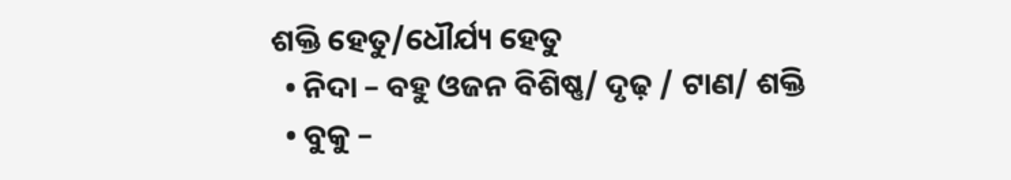ଶକ୍ତି ହେତୁ/ଧୌର୍ଯ୍ୟ ହେତୁ
  • ନିଦା – ବହୁ ଓଜନ ବିଶିଷ୍ଣ/ ଦୃଢ଼ / ଟାଣ/ ଶକ୍ତି
  • ବୁକୁ –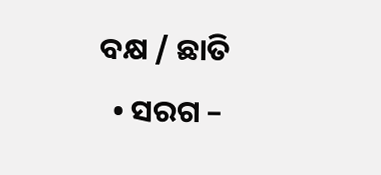ବକ୍ଷ / ଛାତି
  • ସରଗ –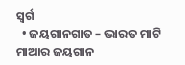ସ୍ଵର୍ଗ
  • ଜୟଗାନଗାତ – ଭାରତ ମାଟି ମାଆର ଜୟଗାନ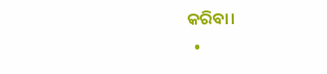କରିବା।
  •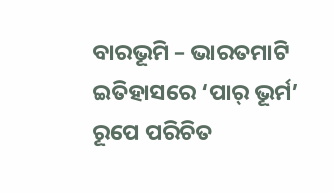ବାରଭୂମି – ଭାରତମାଟି ଇତିହାସରେ ‘ପାର୍ ଭୂର୍ମ’ ରୂପେ ପରିଚିତ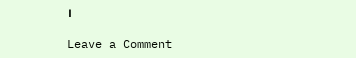।

Leave a Comment